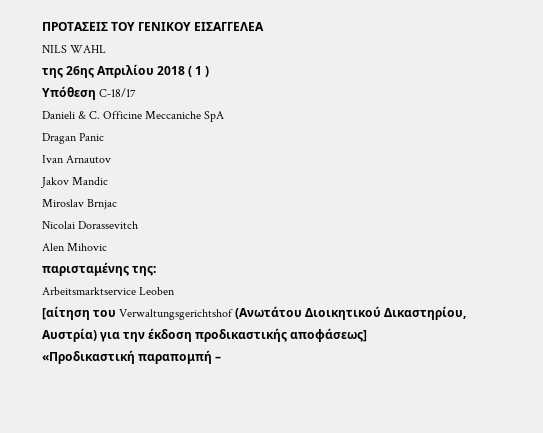ΠΡΟΤΑΣΕΙΣ ΤΟΥ ΓΕΝΙΚΟΥ ΕΙΣΑΓΓΕΛΕΑ
NILS WAHL
της 26ης Απριλίου 2018 ( 1 )
Υπόθεση C‑18/17
Danieli & C. Officine Meccaniche SpA
Dragan Panic
Ivan Arnautov
Jakov Mandic
Miroslav Brnjac
Nicolai Dorassevitch
Alen Mihovic
παρισταμένης της:
Arbeitsmarktservice Leoben
[αίτηση του Verwaltungsgerichtshof (Ανωτάτου Διοικητικού Δικαστηρίου, Αυστρία) για την έκδοση προδικαστικής αποφάσεως]
«Προδικαστική παραπομπή –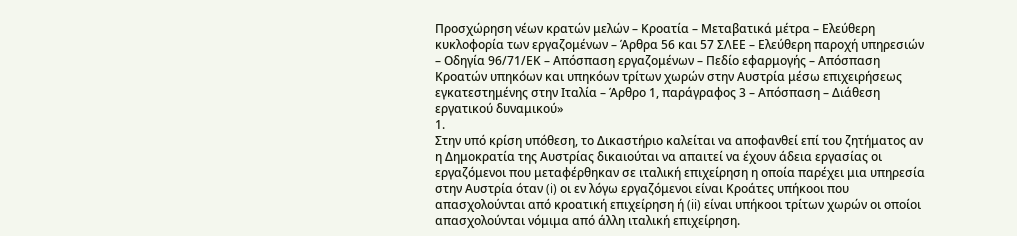Προσχώρηση νέων κρατών μελών – Κροατία – Μεταβατικά μέτρα – Ελεύθερη κυκλοφορία των εργαζομένων – Άρθρα 56 και 57 ΣΛΕΕ – Ελεύθερη παροχή υπηρεσιών – Οδηγία 96/71/ΕΚ – Απόσπαση εργαζομένων – Πεδίο εφαρμογής – Απόσπαση Κροατών υπηκόων και υπηκόων τρίτων χωρών στην Αυστρία μέσω επιχειρήσεως εγκατεστημένης στην Ιταλία – Άρθρο 1, παράγραφος 3 – Απόσπαση – Διάθεση εργατικού δυναμικού»
1.
Στην υπό κρίση υπόθεση, το Δικαστήριο καλείται να αποφανθεί επί του ζητήματος αν η Δημοκρατία της Αυστρίας δικαιούται να απαιτεί να έχουν άδεια εργασίας οι εργαζόμενοι που μεταφέρθηκαν σε ιταλική επιχείρηση η οποία παρέχει μια υπηρεσία στην Αυστρία όταν (i) οι εν λόγω εργαζόμενοι είναι Κροάτες υπήκοοι που απασχολούνται από κροατική επιχείρηση ή (ii) είναι υπήκοοι τρίτων χωρών οι οποίοι απασχολούνται νόμιμα από άλλη ιταλική επιχείρηση.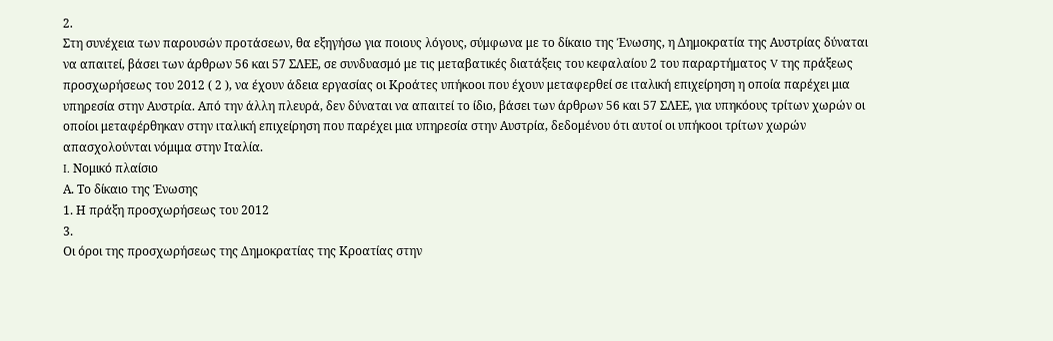2.
Στη συνέχεια των παρουσών προτάσεων, θα εξηγήσω για ποιους λόγους, σύμφωνα με το δίκαιο της Ένωσης, η Δημοκρατία της Αυστρίας δύναται να απαιτεί, βάσει των άρθρων 56 και 57 ΣΛΕΕ, σε συνδυασμό με τις μεταβατικές διατάξεις του κεφαλαίου 2 του παραρτήματος V της πράξεως προσχωρήσεως του 2012 ( 2 ), να έχουν άδεια εργασίας οι Κροάτες υπήκοοι που έχουν μεταφερθεί σε ιταλική επιχείρηση η οποία παρέχει μια υπηρεσία στην Αυστρία. Από την άλλη πλευρά, δεν δύναται να απαιτεί το ίδιο, βάσει των άρθρων 56 και 57 ΣΛΕΕ, για υπηκόους τρίτων χωρών οι οποίοι μεταφέρθηκαν στην ιταλική επιχείρηση που παρέχει μια υπηρεσία στην Αυστρία, δεδομένου ότι αυτοί οι υπήκοοι τρίτων χωρών απασχολούνται νόμιμα στην Ιταλία.
I. Νομικό πλαίσιο
Α. Το δίκαιο της Ένωσης
1. Η πράξη προσχωρήσεως του 2012
3.
Οι όροι της προσχωρήσεως της Δημοκρατίας της Κροατίας στην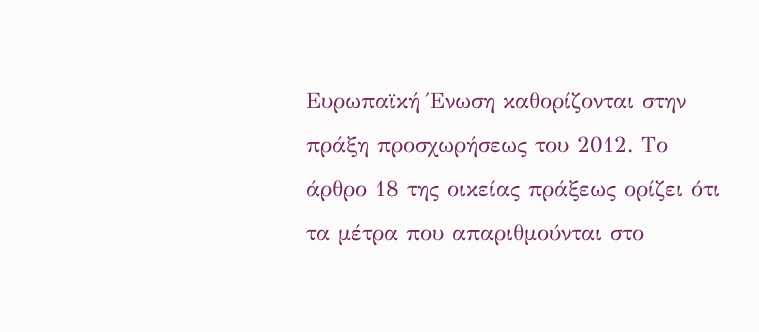Ευρωπαϊκή Ένωση καθορίζονται στην πράξη προσχωρήσεως του 2012. Το άρθρο 18 της οικείας πράξεως ορίζει ότι τα μέτρα που απαριθμούνται στο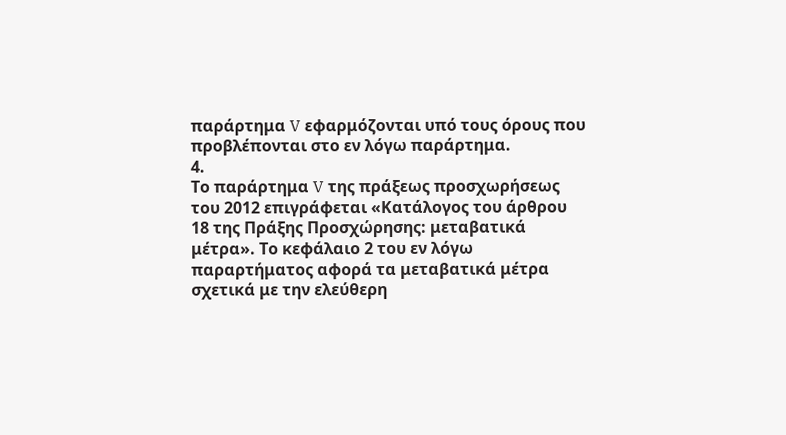παράρτημα V εφαρμόζονται υπό τους όρους που προβλέπονται στο εν λόγω παράρτημα.
4.
Το παράρτημα V της πράξεως προσχωρήσεως του 2012 επιγράφεται «Κατάλογος του άρθρου 18 της Πράξης Προσχώρησης: μεταβατικά μέτρα». Το κεφάλαιο 2 του εν λόγω παραρτήματος αφορά τα μεταβατικά μέτρα σχετικά με την ελεύθερη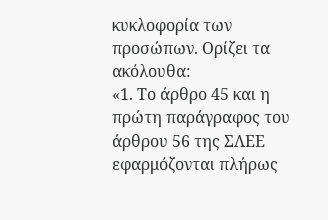κυκλοφορία των προσώπων. Ορίζει τα ακόλουθα:
«1. Το άρθρο 45 και η πρώτη παράγραφος του άρθρου 56 της ΣΛΕΕ εφαρμόζονται πλήρως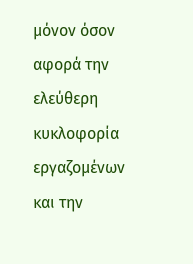μόνον όσον αφορά την ελεύθερη κυκλοφορία εργαζομένων και την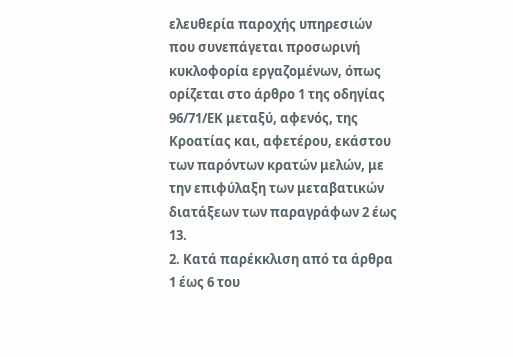ελευθερία παροχής υπηρεσιών που συνεπάγεται προσωρινή κυκλοφορία εργαζομένων, όπως ορίζεται στο άρθρο 1 της οδηγίας 96/71/ΕΚ μεταξύ, αφενός, της Κροατίας και, αφετέρου, εκάστου των παρόντων κρατών μελών, με την επιφύλαξη των μεταβατικών διατάξεων των παραγράφων 2 έως 13.
2. Κατά παρέκκλιση από τα άρθρα 1 έως 6 του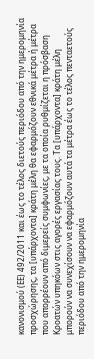κανονισμού (ΕΕ) 492/2011 και έως το τέλος διετούς περιόδου από την ημερομηνία προσχώρησης, τα [υπάρχοντα] κράτη μέλη θα εφαρμόζουν εθνικά μέτρα ή μέτρα που απορρέουν από διμερείς συμφωνίες, με τα οποία ρυθμίζεται η πρόσβαση Κροατών υπηκόων στις αγορές εργασίας τους. Τα [υπάρχοντα] κράτη μέλη μπορούν να συνεχίσουν να εφαρμόζουν αυτά τα μέτρα έως το τέλος πενταετούς περιόδου από την ημερομηνία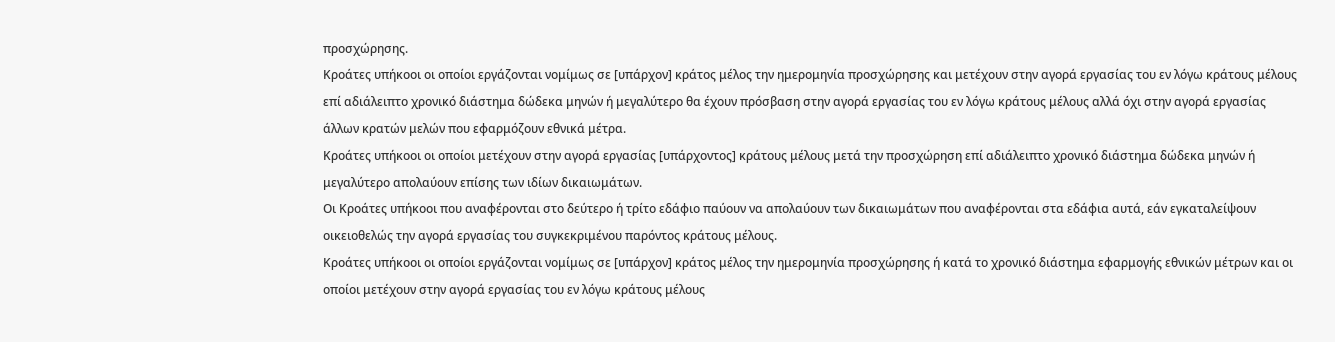προσχώρησης.
Κροάτες υπήκοοι οι οποίοι εργάζονται νομίμως σε [υπάρχον] κράτος μέλος την ημερομηνία προσχώρησης και μετέχουν στην αγορά εργασίας του εν λόγω κράτους μέλους επί αδιάλειπτο χρονικό διάστημα δώδεκα μηνών ή μεγαλύτερο θα έχουν πρόσβαση στην αγορά εργασίας του εν λόγω κράτους μέλους αλλά όχι στην αγορά εργασίας άλλων κρατών μελών που εφαρμόζουν εθνικά μέτρα.
Κροάτες υπήκοοι οι οποίοι μετέχουν στην αγορά εργασίας [υπάρχοντος] κράτους μέλους μετά την προσχώρηση επί αδιάλειπτο χρονικό διάστημα δώδεκα μηνών ή μεγαλύτερο απολαύουν επίσης των ιδίων δικαιωμάτων.
Οι Κροάτες υπήκοοι που αναφέρονται στο δεύτερο ή τρίτο εδάφιο παύουν να απολαύουν των δικαιωμάτων που αναφέρονται στα εδάφια αυτά, εάν εγκαταλείψουν οικειοθελώς την αγορά εργασίας του συγκεκριμένου παρόντος κράτους μέλους.
Κροάτες υπήκοοι οι οποίοι εργάζονται νομίμως σε [υπάρχον] κράτος μέλος την ημερομηνία προσχώρησης ή κατά το χρονικό διάστημα εφαρμογής εθνικών μέτρων και οι οποίοι μετέχουν στην αγορά εργασίας του εν λόγω κράτους μέλους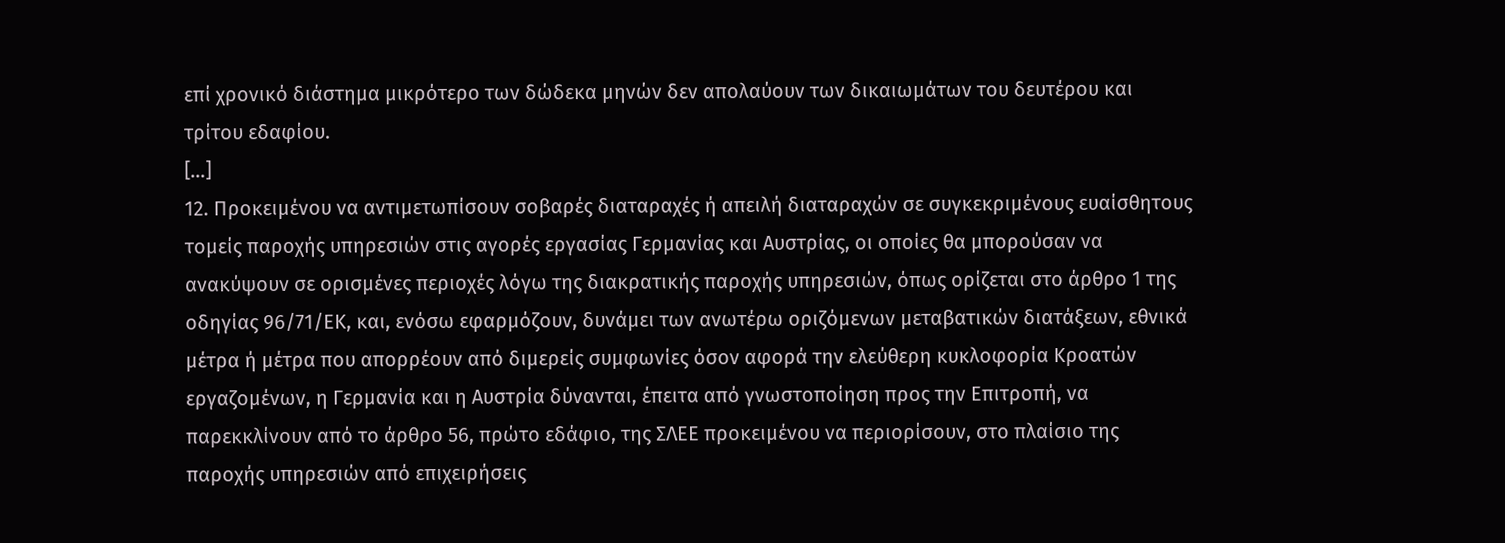επί χρονικό διάστημα μικρότερο των δώδεκα μηνών δεν απολαύουν των δικαιωμάτων του δευτέρου και τρίτου εδαφίου.
[…]
12. Προκειμένου να αντιμετωπίσουν σοβαρές διαταραχές ή απειλή διαταραχών σε συγκεκριμένους ευαίσθητους τομείς παροχής υπηρεσιών στις αγορές εργασίας Γερμανίας και Αυστρίας, οι οποίες θα μπορούσαν να ανακύψουν σε ορισμένες περιοχές λόγω της διακρατικής παροχής υπηρεσιών, όπως ορίζεται στο άρθρο 1 της οδηγίας 96/71/ΕΚ, και, ενόσω εφαρμόζουν, δυνάμει των ανωτέρω οριζόμενων μεταβατικών διατάξεων, εθνικά μέτρα ή μέτρα που απορρέουν από διμερείς συμφωνίες όσον αφορά την ελεύθερη κυκλοφορία Κροατών εργαζομένων, η Γερμανία και η Αυστρία δύνανται, έπειτα από γνωστοποίηση προς την Επιτροπή, να παρεκκλίνουν από το άρθρο 56, πρώτο εδάφιο, της ΣΛΕΕ προκειμένου να περιορίσουν, στο πλαίσιο της παροχής υπηρεσιών από επιχειρήσεις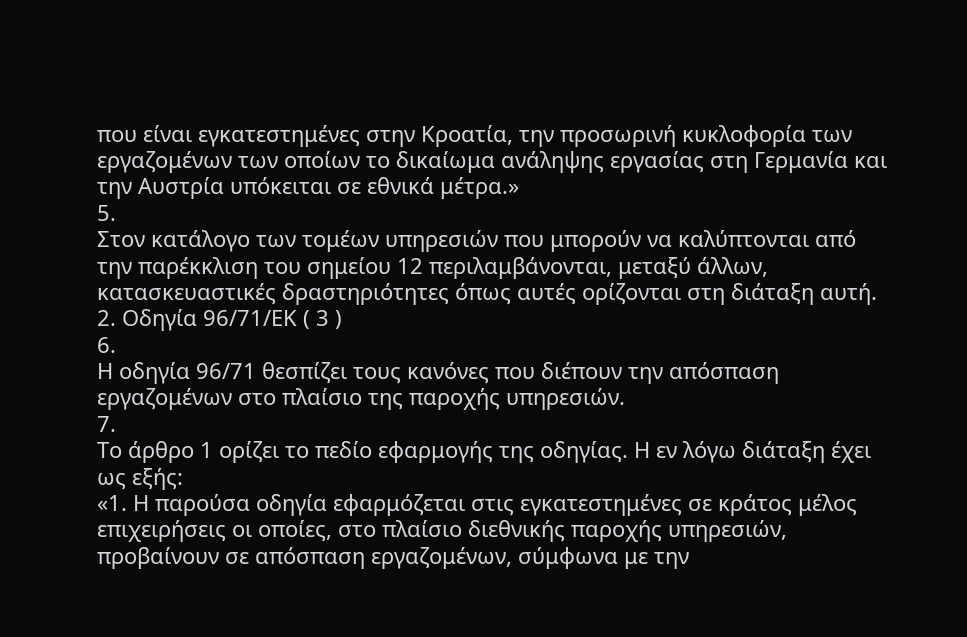που είναι εγκατεστημένες στην Κροατία, την προσωρινή κυκλοφορία των εργαζομένων των οποίων το δικαίωμα ανάληψης εργασίας στη Γερμανία και την Αυστρία υπόκειται σε εθνικά μέτρα.»
5.
Στον κατάλογο των τομέων υπηρεσιών που μπορούν να καλύπτονται από την παρέκκλιση του σημείου 12 περιλαμβάνονται, μεταξύ άλλων, κατασκευαστικές δραστηριότητες όπως αυτές ορίζονται στη διάταξη αυτή.
2. Οδηγία 96/71/ΕΚ ( 3 )
6.
Η οδηγία 96/71 θεσπίζει τους κανόνες που διέπουν την απόσπαση εργαζομένων στο πλαίσιο της παροχής υπηρεσιών.
7.
Το άρθρο 1 ορίζει το πεδίο εφαρμογής της οδηγίας. Η εν λόγω διάταξη έχει ως εξής:
«1. Η παρούσα οδηγία εφαρμόζεται στις εγκατεστημένες σε κράτος μέλος επιχειρήσεις οι οποίες, στο πλαίσιο διεθνικής παροχής υπηρεσιών, προβαίνουν σε απόσπαση εργαζομένων, σύμφωνα με την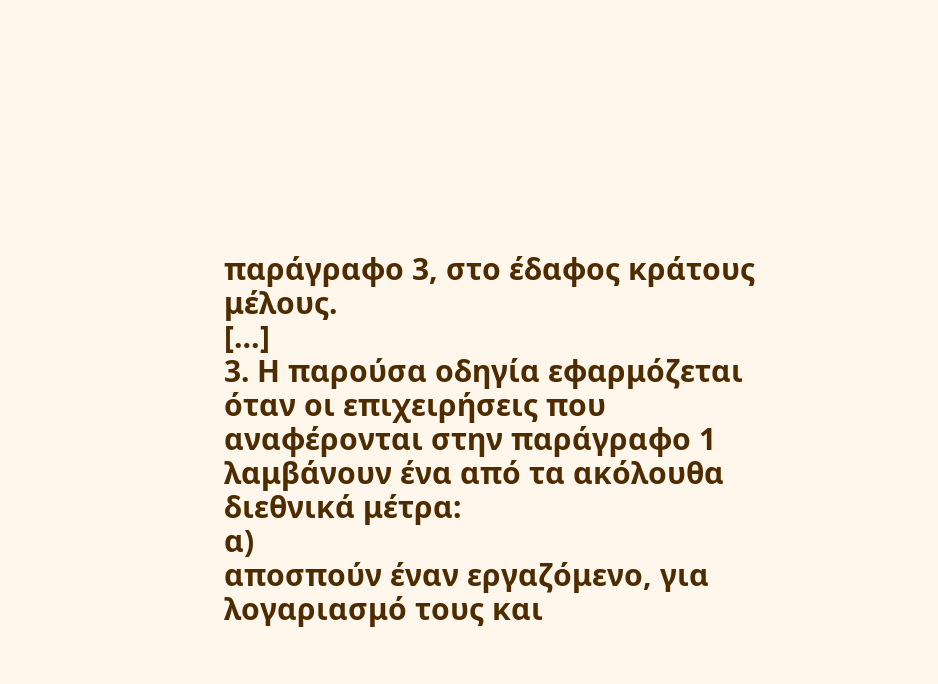παράγραφο 3, στο έδαφος κράτους μέλους.
[…]
3. Η παρούσα οδηγία εφαρμόζεται όταν οι επιχειρήσεις που αναφέρονται στην παράγραφο 1 λαμβάνουν ένα από τα ακόλουθα διεθνικά μέτρα:
α)
αποσπούν έναν εργαζόμενο, για λογαριασμό τους και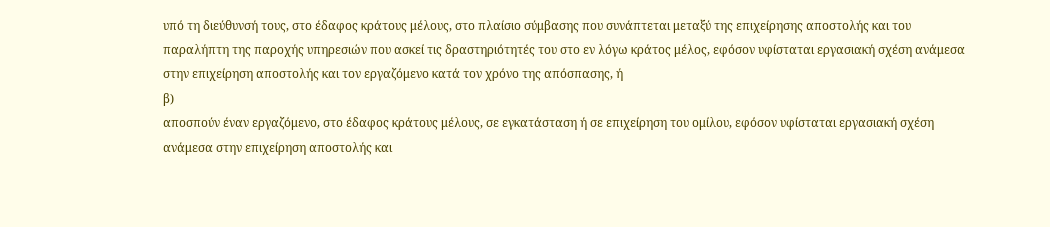υπό τη διεύθυνσή τους, στο έδαφος κράτους μέλους, στο πλαίσιο σύμβασης που συνάπτεται μεταξύ της επιχείρησης αποστολής και του παραλήπτη της παροχής υπηρεσιών που ασκεί τις δραστηριότητές του στο εν λόγω κράτος μέλος, εφόσον υφίσταται εργασιακή σχέση ανάμεσα στην επιχείρηση αποστολής και τον εργαζόμενο κατά τον χρόνο της απόσπασης, ή
β)
αποσπούν έναν εργαζόμενο, στο έδαφος κράτους μέλους, σε εγκατάσταση ή σε επιχείρηση του ομίλου, εφόσον υφίσταται εργασιακή σχέση ανάμεσα στην επιχείρηση αποστολής και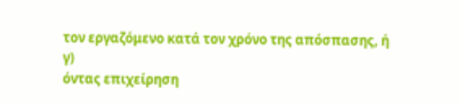τον εργαζόμενο κατά τον χρόνο της απόσπασης, ή
γ)
όντας επιχείρηση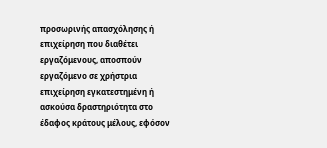προσωρινής απασχόλησης ή επιχείρηση που διαθέτει εργαζόμενους, αποσπούν εργαζόμενο σε χρήστρια επιχείρηση εγκατεστημένη ή ασκούσα δραστηριότητα στο έδαφος κράτους μέλους, εφόσον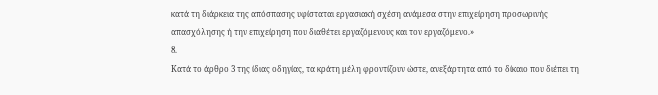κατά τη διάρκεια της απόσπασης υφίσταται εργασιακή σχέση ανάμεσα στην επιχείρηση προσωρινής απασχόλησης ή την επιχείρηση που διαθέτει εργαζόμενους και τον εργαζόμενο.»
8.
Κατά το άρθρο 3 της ίδιας οδηγίας, τα κράτη μέλη φροντίζουν ώστε, ανεξάρτητα από το δίκαιο που διέπει τη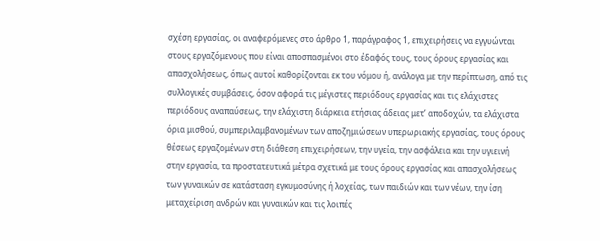σχέση εργασίας, οι αναφερόμενες στο άρθρο 1, παράγραφος 1, επιχειρήσεις να εγγυώνται στους εργαζόμενους που είναι αποσπασμένοι στο έδαφός τους, τους όρους εργασίας και απασχολήσεως, όπως αυτοί καθορίζονται εκ του νόμου ή, ανάλογα με την περίπτωση, από τις συλλογικές συμβάσεις, όσον αφορά τις μέγιστες περιόδους εργασίας και τις ελάχιστες περιόδους αναπαύσεως, την ελάχιστη διάρκεια ετήσιας άδειας μετ’ αποδοχών, τα ελάχιστα όρια μισθού, συμπεριλαμβανομένων των αποζημιώσεων υπερωριακής εργασίας, τους όρους θέσεως εργαζομένων στη διάθεση επιχειρήσεων, την υγεία, την ασφάλεια και την υγιεινή στην εργασία, τα προστατευτικά μέτρα σχετικά με τους όρους εργασίας και απασχολήσεως των γυναικών σε κατάσταση εγκυμοσύνης ή λοχείας, των παιδιών και των νέων, την ίση μεταχείριση ανδρών και γυναικών και τις λοιπές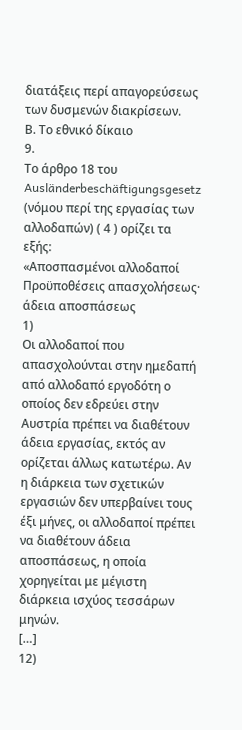διατάξεις περί απαγορεύσεως των δυσμενών διακρίσεων.
Β. Το εθνικό δίκαιο
9.
Το άρθρο 18 του Ausländerbeschäftigungsgesetz (νόμου περί της εργασίας των αλλοδαπών) ( 4 ) ορίζει τα εξής:
«Αποσπασμένοι αλλοδαποί
Προϋποθέσεις απασχολήσεως· άδεια αποσπάσεως
1)
Οι αλλοδαποί που απασχολούνται στην ημεδαπή από αλλοδαπό εργοδότη ο οποίος δεν εδρεύει στην Αυστρία πρέπει να διαθέτουν άδεια εργασίας, εκτός αν ορίζεται άλλως κατωτέρω. Αν η διάρκεια των σχετικών εργασιών δεν υπερβαίνει τους έξι μήνες, οι αλλοδαποί πρέπει να διαθέτουν άδεια αποσπάσεως, η οποία χορηγείται με μέγιστη διάρκεια ισχύος τεσσάρων μηνών.
[…]
12)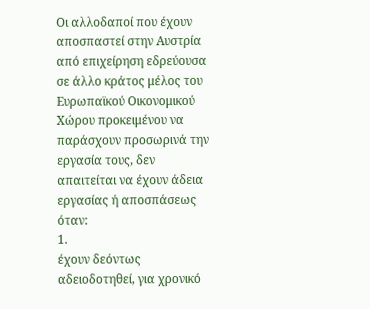Οι αλλοδαποί που έχουν αποσπαστεί στην Αυστρία από επιχείρηση εδρεύουσα σε άλλο κράτος μέλος του Ευρωπαϊκού Οικονομικού Χώρου προκειμένου να παράσχουν προσωρινά την εργασία τους, δεν απαιτείται να έχουν άδεια εργασίας ή αποσπάσεως όταν:
1.
έχουν δεόντως αδειοδοτηθεί, για χρονικό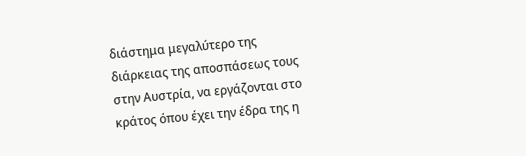διάστημα μεγαλύτερο της διάρκειας της αποσπάσεως τους στην Αυστρία, να εργάζονται στο κράτος όπου έχει την έδρα της η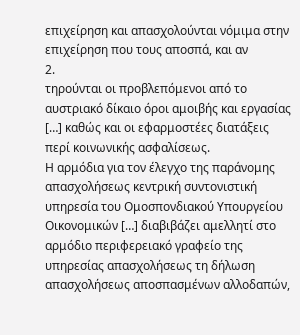επιχείρηση και απασχολούνται νόμιμα στην επιχείρηση που τους αποσπά, και αν
2.
τηρούνται οι προβλεπόμενοι από το αυστριακό δίκαιο όροι αμοιβής και εργασίας […] καθώς και οι εφαρμοστέες διατάξεις περί κοινωνικής ασφαλίσεως.
Η αρμόδια για τον έλεγχο της παράνομης απασχολήσεως κεντρική συντονιστική υπηρεσία του Ομοσπονδιακού Υπουργείου Οικονομικών […] διαβιβάζει αμελλητί στο αρμόδιο περιφερειακό γραφείο της υπηρεσίας απασχολήσεως τη δήλωση απασχολήσεως αποσπασμένων αλλοδαπών,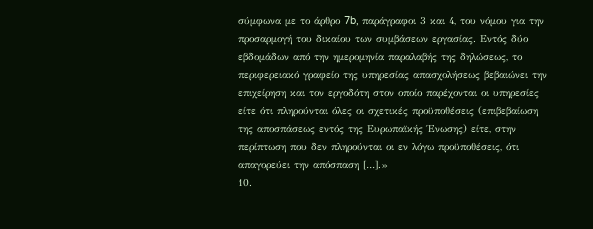σύμφωνα με το άρθρο 7b, παράγραφοι 3 και 4, του νόμου για την προσαρμογή του δικαίου των συμβάσεων εργασίας. Εντός δύο εβδομάδων από την ημερομηνία παραλαβής της δηλώσεως, το περιφερειακό γραφείο της υπηρεσίας απασχολήσεως βεβαιώνει την επιχείρηση και τον εργοδότη στον οποίο παρέχονται οι υπηρεσίες είτε ότι πληρούνται όλες οι σχετικές προϋποθέσεις (επιβεβαίωση της αποσπάσεως εντός της Ευρωπαϊκής Ένωσης) είτε, στην περίπτωση που δεν πληρούνται οι εν λόγω προϋποθέσεις, ότι απαγορεύει την απόσπαση […].»
10.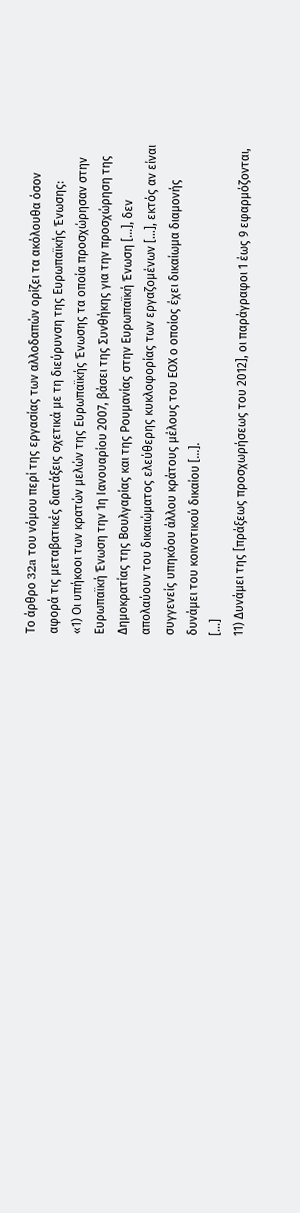Το άρθρο 32a του νόμου περί της εργασίας των αλλοδαπών ορίζει τα ακόλουθα όσον αφορά τις μεταβατικές διατάξεις σχετικά με τη διεύρυνση της Ευρωπαϊκής Ένωσης:
«1) Οι υπήκοοι των κρατών μελών της Ευρωπαϊκής Ένωσης τα οποία προσχώρησαν στην Ευρωπαϊκή Ένωση την 1η Ιανουαρίου 2007, βάσει της Συνθήκης για την προσχώρηση της Δημοκρατίας της Βουλγαρίας και της Ρουμανίας στην Ευρωπαϊκή Ένωση […], δεν απολαύουν του δικαιώματος ελεύθερης κυκλοφορίας των εργαζομένων […], εκτός αν είναι συγγενείς υπηκόου άλλου κράτους μέλους του ΕΟΧ ο οποίος έχει δικαίωμα διαμονής δυνάμει του κοινοτικού δικαίου […].
[…]
11) Δυνάμει της [πράξεως προσχωρήσεως του 2012], οι παράγραφοι 1 έως 9 εφαρμόζονται,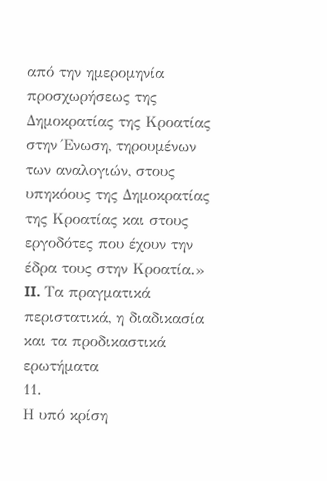από την ημερομηνία προσχωρήσεως της Δημοκρατίας της Κροατίας στην Ένωση, τηρουμένων των αναλογιών, στους υπηκόους της Δημοκρατίας της Κροατίας και στους εργοδότες που έχουν την έδρα τους στην Κροατία.»
II. Τα πραγματικά περιστατικά, η διαδικασία και τα προδικαστικά ερωτήματα
11.
Η υπό κρίση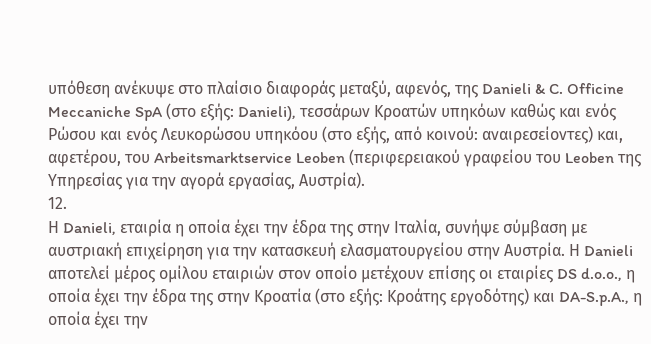υπόθεση ανέκυψε στο πλαίσιο διαφοράς μεταξύ, αφενός, της Danieli & C. Officine Meccaniche SpA (στο εξής: Danieli), τεσσάρων Κροατών υπηκόων καθώς και ενός Ρώσου και ενός Λευκορώσου υπηκόου (στο εξής, από κοινού: αναιρεσείοντες) και, αφετέρου, του Arbeitsmarktservice Leoben (περιφερειακού γραφείου του Leoben της Υπηρεσίας για την αγορά εργασίας, Αυστρία).
12.
Η Danieli, εταιρία η οποία έχει την έδρα της στην Ιταλία, συνήψε σύμβαση με αυστριακή επιχείρηση για την κατασκευή ελασματουργείου στην Αυστρία. Η Danieli αποτελεί μέρος ομίλου εταιριών στον οποίο μετέχουν επίσης οι εταιρίες DS d.o.o., η οποία έχει την έδρα της στην Κροατία (στο εξής: Κροάτης εργοδότης) και DA-S.p.A., η οποία έχει την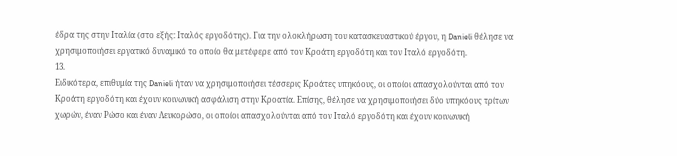έδρα της στην Ιταλία (στο εξής: Ιταλός εργοδότης). Για την ολοκλήρωση του κατασκευαστικού έργου, η Danieli θέλησε να χρησιμοποιήσει εργατικό δυναμικό το οποίο θα μετέφερε από τον Κροάτη εργοδότη και τον Ιταλό εργοδότη.
13.
Ειδικότερα, επιθυμία της Danieli ήταν να χρησιμοποιήσει τέσσερις Κροάτες υπηκόους, οι οποίοι απασχολούνται από τον Κροάτη εργοδότη και έχουν κοινωνική ασφάλιση στην Κροατία. Επίσης, θέλησε να χρησιμοποιήσει δύο υπηκόους τρίτων χωρών, έναν Ρώσο και έναν Λευκορώσο, οι οποίοι απασχολούνται από τον Ιταλό εργοδότη και έχουν κοινωνική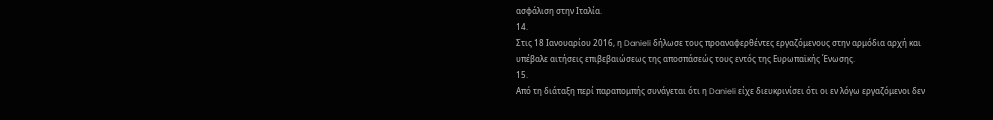ασφάλιση στην Ιταλία.
14.
Στις 18 Ιανουαρίου 2016, η Danieli δήλωσε τους προαναφερθέντες εργαζόμενους στην αρμόδια αρχή και υπέβαλε αιτήσεις επιβεβαιώσεως της αποσπάσεώς τους εντός της Ευρωπαϊκής Ένωσης.
15.
Από τη διάταξη περί παραπομπής συνάγεται ότι η Danieli είχε διευκρινίσει ότι οι εν λόγω εργαζόμενοι δεν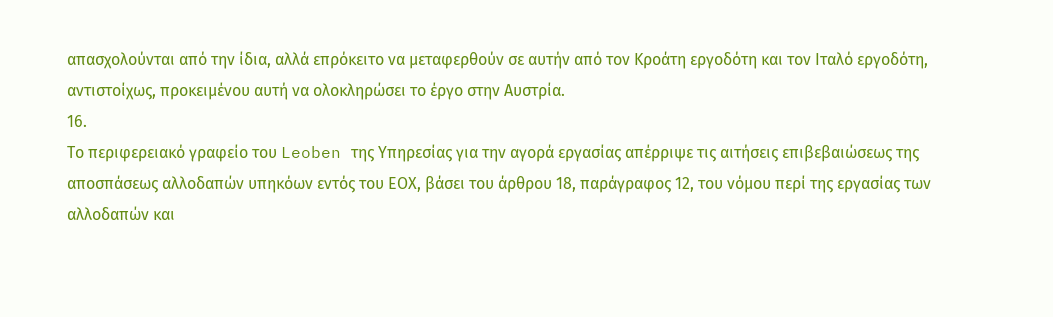απασχολούνται από την ίδια, αλλά επρόκειτο να μεταφερθούν σε αυτήν από τον Κροάτη εργοδότη και τον Ιταλό εργοδότη, αντιστοίχως, προκειμένου αυτή να ολοκληρώσει το έργο στην Αυστρία.
16.
Το περιφερειακό γραφείο του Leoben της Υπηρεσίας για την αγορά εργασίας απέρριψε τις αιτήσεις επιβεβαιώσεως της αποσπάσεως αλλοδαπών υπηκόων εντός του ΕΟΧ, βάσει του άρθρου 18, παράγραφος 12, του νόμου περί της εργασίας των αλλοδαπών και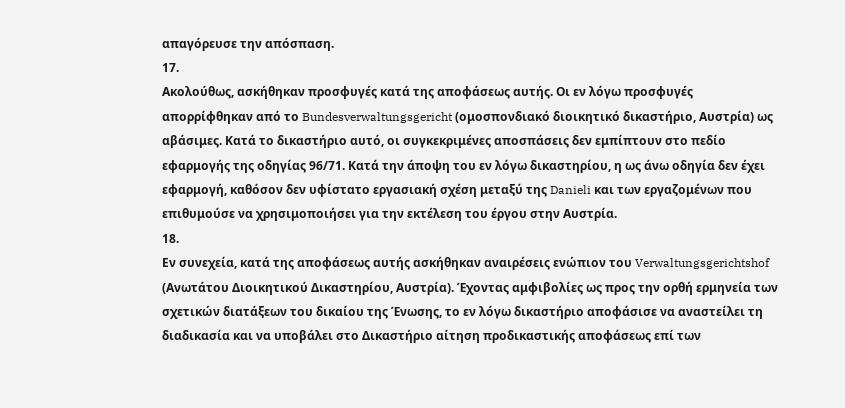απαγόρευσε την απόσπαση.
17.
Ακολούθως, ασκήθηκαν προσφυγές κατά της αποφάσεως αυτής. Οι εν λόγω προσφυγές απορρίφθηκαν από το Bundesverwaltungsgericht (ομοσπονδιακό διοικητικό δικαστήριο, Αυστρία) ως αβάσιμες. Κατά το δικαστήριο αυτό, οι συγκεκριμένες αποσπάσεις δεν εμπίπτουν στο πεδίο εφαρμογής της οδηγίας 96/71. Κατά την άποψη του εν λόγω δικαστηρίου, η ως άνω οδηγία δεν έχει εφαρμογή, καθόσον δεν υφίστατο εργασιακή σχέση μεταξύ της Danieli και των εργαζομένων που επιθυμούσε να χρησιμοποιήσει για την εκτέλεση του έργου στην Αυστρία.
18.
Εν συνεχεία, κατά της αποφάσεως αυτής ασκήθηκαν αναιρέσεις ενώπιον του Verwaltungsgerichtshof (Ανωτάτου Διοικητικού Δικαστηρίου, Αυστρία). Έχοντας αμφιβολίες ως προς την ορθή ερμηνεία των σχετικών διατάξεων του δικαίου της Ένωσης, το εν λόγω δικαστήριο αποφάσισε να αναστείλει τη διαδικασία και να υποβάλει στο Δικαστήριο αίτηση προδικαστικής αποφάσεως επί των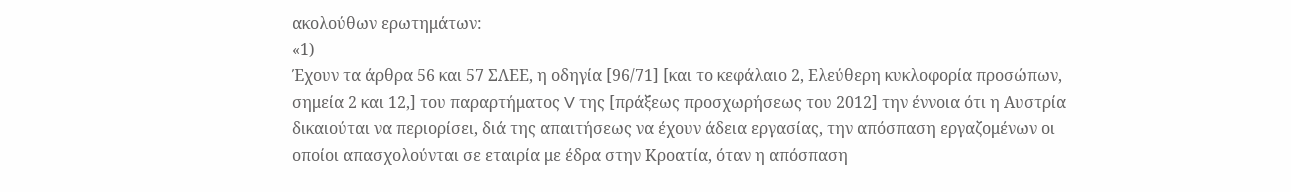ακολούθων ερωτημάτων:
«1)
Έχουν τα άρθρα 56 και 57 ΣΛΕΕ, η οδηγία [96/71] [και το κεφάλαιο 2, Ελεύθερη κυκλοφορία προσώπων, σημεία 2 και 12,] του παραρτήματος V της [πράξεως προσχωρήσεως του 2012] την έννοια ότι η Αυστρία δικαιούται να περιορίσει, διά της απαιτήσεως να έχουν άδεια εργασίας, την απόσπαση εργαζομένων οι οποίοι απασχολούνται σε εταιρία με έδρα στην Κροατία, όταν η απόσπαση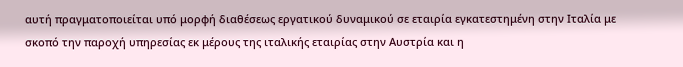αυτή πραγματοποιείται υπό μορφή διαθέσεως εργατικού δυναμικού σε εταιρία εγκατεστημένη στην Ιταλία με σκοπό την παροχή υπηρεσίας εκ μέρους της ιταλικής εταιρίας στην Αυστρία και η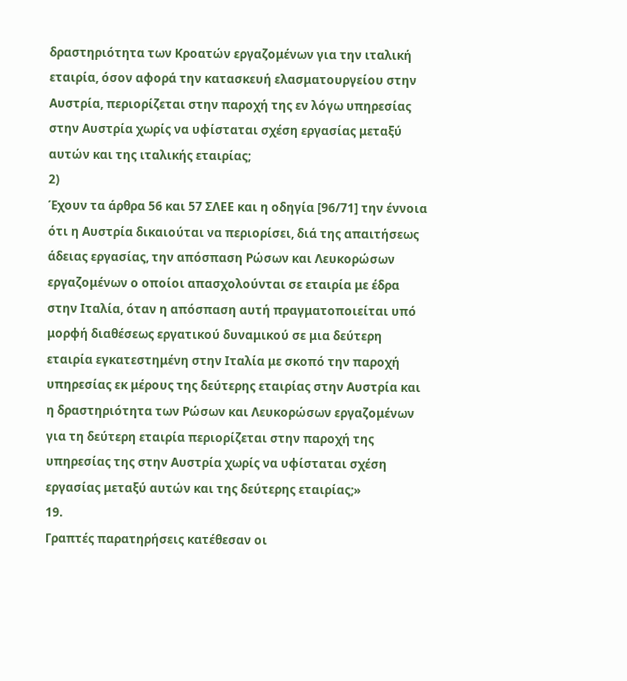δραστηριότητα των Κροατών εργαζομένων για την ιταλική εταιρία, όσον αφορά την κατασκευή ελασματουργείου στην Αυστρία, περιορίζεται στην παροχή της εν λόγω υπηρεσίας στην Αυστρία χωρίς να υφίσταται σχέση εργασίας μεταξύ αυτών και της ιταλικής εταιρίας;
2)
Έχουν τα άρθρα 56 και 57 ΣΛΕΕ και η οδηγία [96/71] την έννοια ότι η Αυστρία δικαιούται να περιορίσει, διά της απαιτήσεως άδειας εργασίας, την απόσπαση Ρώσων και Λευκορώσων εργαζομένων ο οποίοι απασχολούνται σε εταιρία με έδρα στην Ιταλία, όταν η απόσπαση αυτή πραγματοποιείται υπό μορφή διαθέσεως εργατικού δυναμικού σε μια δεύτερη εταιρία εγκατεστημένη στην Ιταλία με σκοπό την παροχή υπηρεσίας εκ μέρους της δεύτερης εταιρίας στην Αυστρία και η δραστηριότητα των Ρώσων και Λευκορώσων εργαζομένων για τη δεύτερη εταιρία περιορίζεται στην παροχή της υπηρεσίας της στην Αυστρία χωρίς να υφίσταται σχέση εργασίας μεταξύ αυτών και της δεύτερης εταιρίας;»
19.
Γραπτές παρατηρήσεις κατέθεσαν οι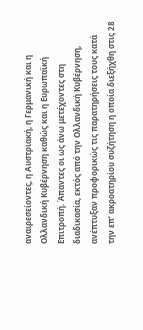αναιρεσείοντες, η Αυστριακή, η Γερμανική και η Ολλανδική Κυβέρνηση καθώς και η Ευρωπαϊκή Επιτροπή. Άπαντες οι ως άνω μετέχοντες στη διαδικασία, εκτός από την Ολλανδική Κυβέρνηση, ανέπτυξαν προφορικώς τις παρατηρήσεις τους κατά την επ’ ακροατηρίου συζήτηση η οποία διεξήχθη στις 28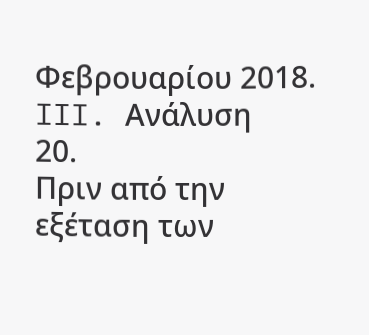Φεβρουαρίου 2018.
III. Ανάλυση
20.
Πριν από την εξέταση των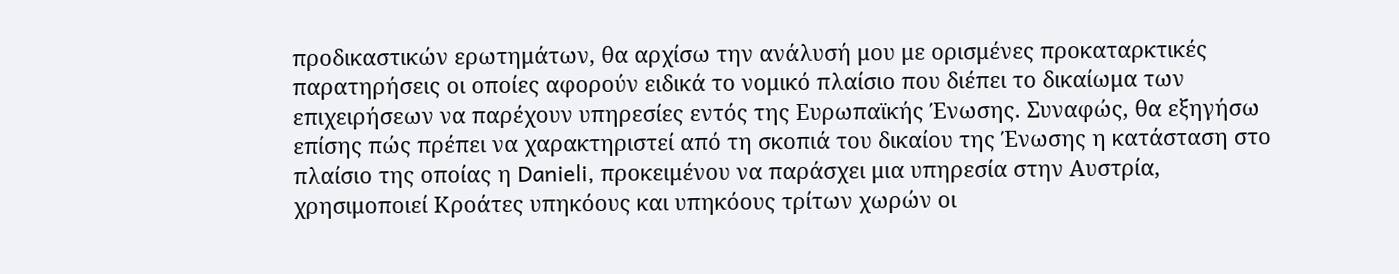προδικαστικών ερωτημάτων, θα αρχίσω την ανάλυσή μου με ορισμένες προκαταρκτικές παρατηρήσεις οι οποίες αφορούν ειδικά το νομικό πλαίσιο που διέπει το δικαίωμα των επιχειρήσεων να παρέχουν υπηρεσίες εντός της Ευρωπαϊκής Ένωσης. Συναφώς, θα εξηγήσω επίσης πώς πρέπει να χαρακτηριστεί από τη σκοπιά του δικαίου της Ένωσης η κατάσταση στο πλαίσιο της οποίας η Danieli, προκειμένου να παράσχει μια υπηρεσία στην Αυστρία, χρησιμοποιεί Κροάτες υπηκόους και υπηκόους τρίτων χωρών οι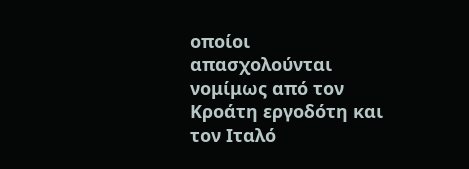οποίοι απασχολούνται νομίμως από τον Κροάτη εργοδότη και τον Ιταλό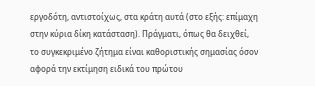εργοδότη, αντιστοίχως, στα κράτη αυτά (στο εξής: επίμαχη στην κύρια δίκη κατάσταση). Πράγματι, όπως θα δειχθεί, το συγκεκριμένο ζήτημα είναι καθοριστικής σημασίας όσον αφορά την εκτίμηση ειδικά του πρώτου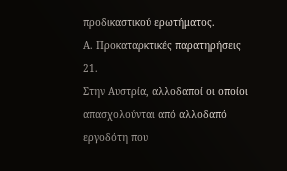προδικαστικού ερωτήματος.
Α. Προκαταρκτικές παρατηρήσεις
21.
Στην Αυστρία, αλλοδαποί οι οποίοι απασχολούνται από αλλοδαπό εργοδότη που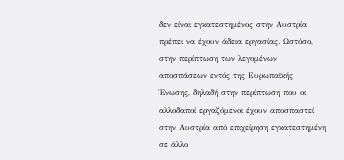δεν είναι εγκατεστημένος στην Αυστρία πρέπει να έχουν άδεια εργασίας. Ωστόσο, στην περίπτωση των λεγομένων αποσπάσεων εντός της Ευρωπαϊκής Ένωσης, δηλαδή στην περίπτωση που οι αλλοδαποί εργαζόμενοι έχουν αποσπαστεί στην Αυστρία από επιχείρηση εγκατεστημένη σε άλλο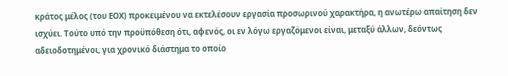κράτος μέλος (του ΕΟΧ) προκειμένου να εκτελέσουν εργασία προσωρινού χαρακτήρα, η ανωτέρω απαίτηση δεν ισχύει. Τούτο υπό την προϋπόθεση ότι, αφενός, οι εν λόγω εργαζόμενοι είναι, μεταξύ άλλων, δεόντως αδειοδοτημένοι, για χρονικό διάστημα το οποίο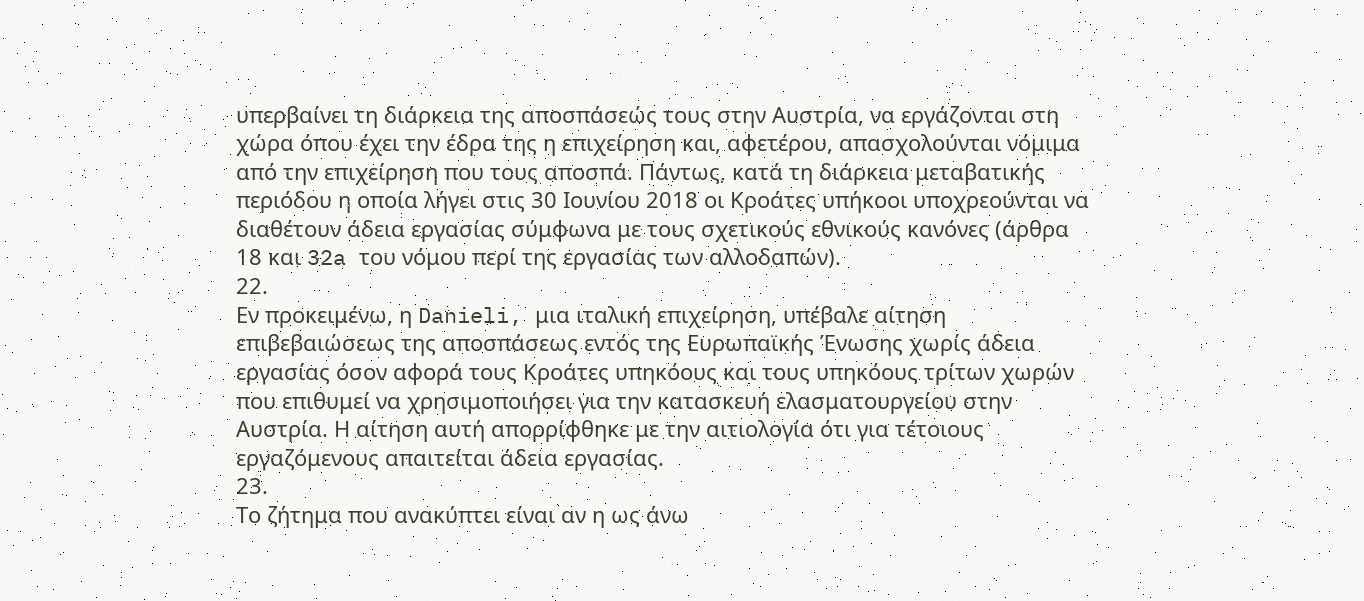υπερβαίνει τη διάρκεια της αποσπάσεώς τους στην Αυστρία, να εργάζονται στη χώρα όπου έχει την έδρα της η επιχείρηση και, αφετέρου, απασχολούνται νόμιμα από την επιχείρηση που τους αποσπά. Πάντως, κατά τη διάρκεια μεταβατικής περιόδου η οποία λήγει στις 30 Ιουνίου 2018 οι Κροάτες υπήκοοι υποχρεούνται να διαθέτουν άδεια εργασίας σύμφωνα με τους σχετικούς εθνικούς κανόνες (άρθρα 18 και 32a του νόμου περί της εργασίας των αλλοδαπών).
22.
Εν προκειμένω, η Danieli, μια ιταλική επιχείρηση, υπέβαλε αίτηση επιβεβαιώσεως της αποσπάσεως εντός της Ευρωπαϊκής Ένωσης χωρίς άδεια εργασίας όσον αφορά τους Κροάτες υπηκόους και τους υπηκόους τρίτων χωρών που επιθυμεί να χρησιμοποιήσει για την κατασκευή ελασματουργείου στην Αυστρία. Η αίτηση αυτή απορρίφθηκε με την αιτιολογία ότι για τέτοιους εργαζόμενους απαιτείται άδεια εργασίας.
23.
Το ζήτημα που ανακύπτει είναι αν η ως άνω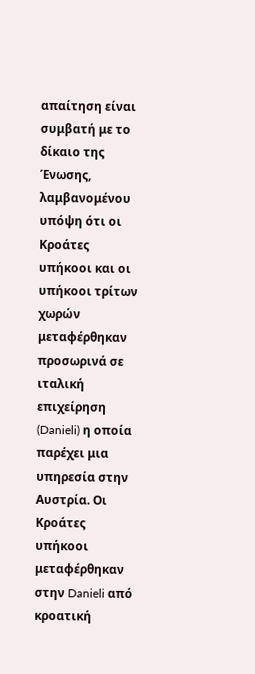απαίτηση είναι συμβατή με το δίκαιο της Ένωσης, λαμβανομένου υπόψη ότι οι Κροάτες υπήκοοι και οι υπήκοοι τρίτων χωρών μεταφέρθηκαν προσωρινά σε ιταλική επιχείρηση (Danieli) η οποία παρέχει μια υπηρεσία στην Αυστρία. Οι Κροάτες υπήκοοι μεταφέρθηκαν στην Danieli από κροατική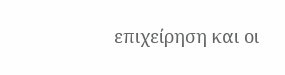επιχείρηση και οι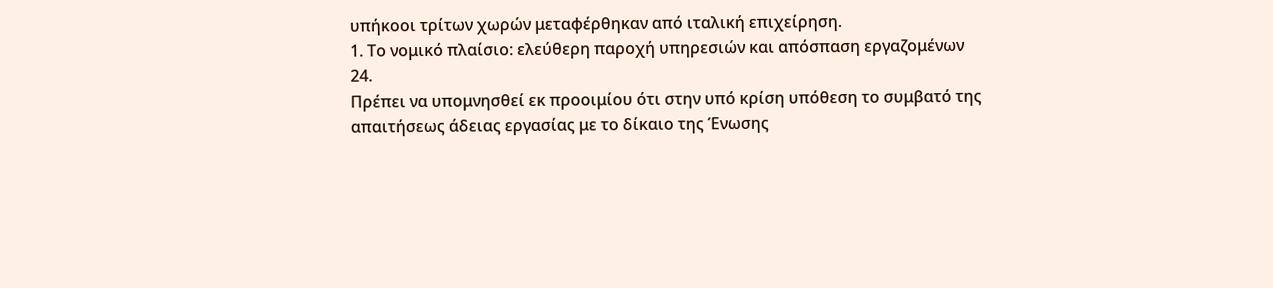υπήκοοι τρίτων χωρών μεταφέρθηκαν από ιταλική επιχείρηση.
1. Το νομικό πλαίσιο: ελεύθερη παροχή υπηρεσιών και απόσπαση εργαζομένων
24.
Πρέπει να υπομνησθεί εκ προοιμίου ότι στην υπό κρίση υπόθεση το συμβατό της απαιτήσεως άδειας εργασίας με το δίκαιο της Ένωσης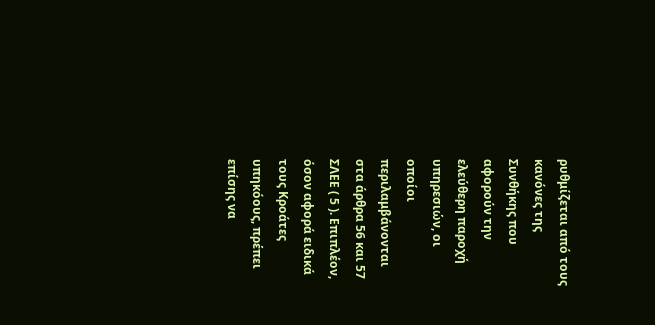ρυθμίζεται από τους κανόνες της Συνθήκης που αφορούν την ελεύθερη παροχή υπηρεσιών, οι οποίοι περιλαμβάνονται στα άρθρα 56 και 57 ΣΛΕΕ ( 5 ). Επιπλέον, όσον αφορά ειδικά τους Κροάτες υπηκόους, πρέπει επίσης να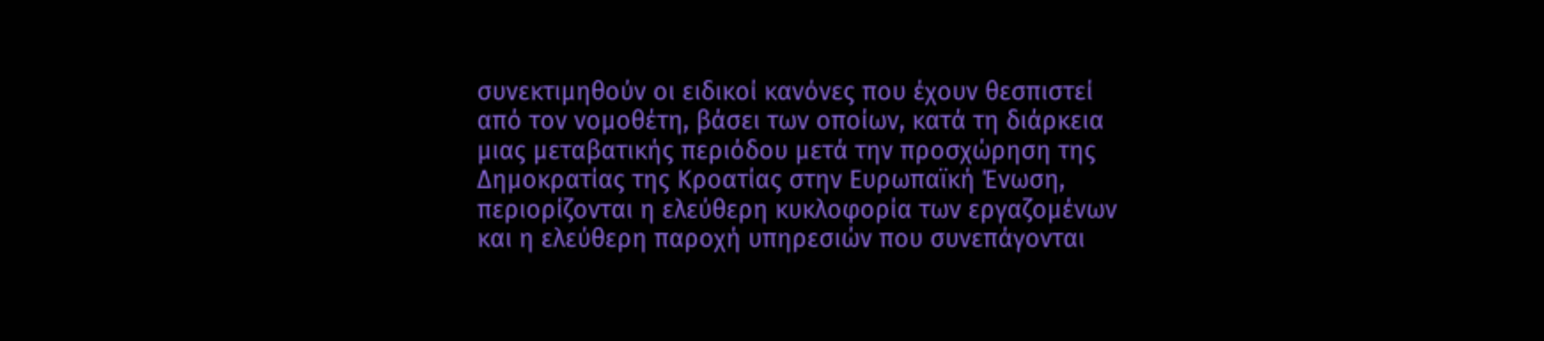συνεκτιμηθούν οι ειδικοί κανόνες που έχουν θεσπιστεί από τον νομοθέτη, βάσει των οποίων, κατά τη διάρκεια μιας μεταβατικής περιόδου μετά την προσχώρηση της Δημοκρατίας της Κροατίας στην Ευρωπαϊκή Ένωση, περιορίζονται η ελεύθερη κυκλοφορία των εργαζομένων και η ελεύθερη παροχή υπηρεσιών που συνεπάγονται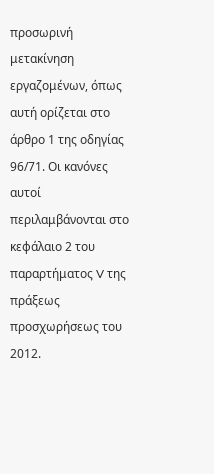προσωρινή μετακίνηση εργαζομένων, όπως αυτή ορίζεται στο άρθρο 1 της οδηγίας 96/71. Οι κανόνες αυτοί περιλαμβάνονται στο κεφάλαιο 2 του παραρτήματος V της πράξεως προσχωρήσεως του 2012.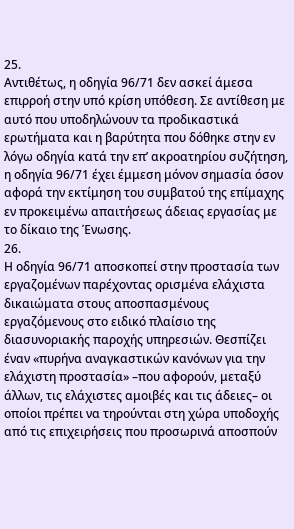25.
Αντιθέτως, η οδηγία 96/71 δεν ασκεί άμεσα επιρροή στην υπό κρίση υπόθεση. Σε αντίθεση με αυτό που υποδηλώνουν τα προδικαστικά ερωτήματα και η βαρύτητα που δόθηκε στην εν λόγω οδηγία κατά την επ’ ακροατηρίου συζήτηση, η οδηγία 96/71 έχει έμμεση μόνον σημασία όσον αφορά την εκτίμηση του συμβατού της επίμαχης εν προκειμένω απαιτήσεως άδειας εργασίας με το δίκαιο της Ένωσης.
26.
Η οδηγία 96/71 αποσκοπεί στην προστασία των εργαζομένων παρέχοντας ορισμένα ελάχιστα δικαιώματα στους αποσπασμένους εργαζόμενους στο ειδικό πλαίσιο της διασυνοριακής παροχής υπηρεσιών. Θεσπίζει έναν «πυρήνα αναγκαστικών κανόνων για την ελάχιστη προστασία» –που αφορούν, μεταξύ άλλων, τις ελάχιστες αμοιβές και τις άδειες– οι οποίοι πρέπει να τηρούνται στη χώρα υποδοχής από τις επιχειρήσεις που προσωρινά αποσπούν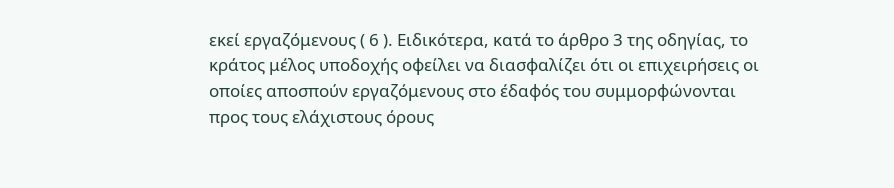εκεί εργαζόμενους ( 6 ). Ειδικότερα, κατά το άρθρο 3 της οδηγίας, το κράτος μέλος υποδοχής οφείλει να διασφαλίζει ότι οι επιχειρήσεις οι οποίες αποσπούν εργαζόμενους στο έδαφός του συμμορφώνονται προς τους ελάχιστους όρους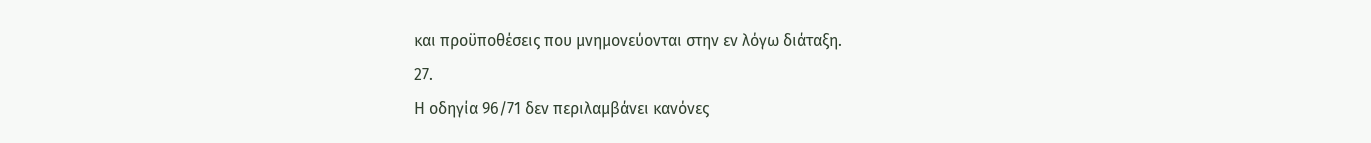και προϋποθέσεις που μνημονεύονται στην εν λόγω διάταξη.
27.
Η οδηγία 96/71 δεν περιλαμβάνει κανόνες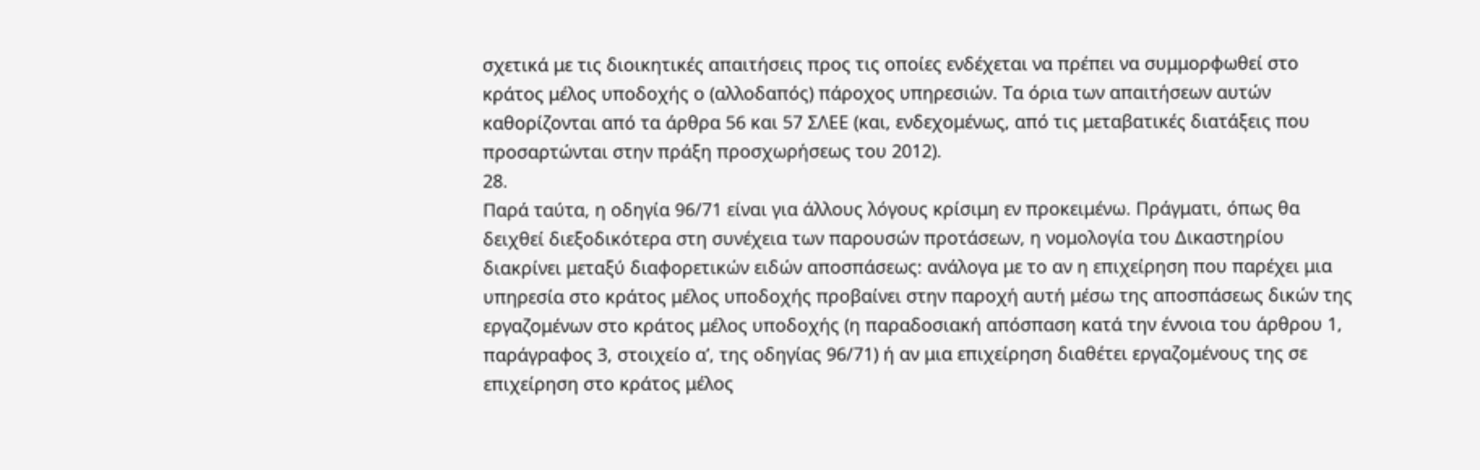σχετικά με τις διοικητικές απαιτήσεις προς τις οποίες ενδέχεται να πρέπει να συμμορφωθεί στο κράτος μέλος υποδοχής ο (αλλοδαπός) πάροχος υπηρεσιών. Τα όρια των απαιτήσεων αυτών καθορίζονται από τα άρθρα 56 και 57 ΣΛΕΕ (και, ενδεχομένως, από τις μεταβατικές διατάξεις που προσαρτώνται στην πράξη προσχωρήσεως του 2012).
28.
Παρά ταύτα, η οδηγία 96/71 είναι για άλλους λόγους κρίσιμη εν προκειμένω. Πράγματι, όπως θα δειχθεί διεξοδικότερα στη συνέχεια των παρουσών προτάσεων, η νομολογία του Δικαστηρίου διακρίνει μεταξύ διαφορετικών ειδών αποσπάσεως: ανάλογα με το αν η επιχείρηση που παρέχει μια υπηρεσία στο κράτος μέλος υποδοχής προβαίνει στην παροχή αυτή μέσω της αποσπάσεως δικών της εργαζομένων στο κράτος μέλος υποδοχής (η παραδοσιακή απόσπαση κατά την έννοια του άρθρου 1, παράγραφος 3, στοιχείο αʹ, της οδηγίας 96/71) ή αν μια επιχείρηση διαθέτει εργαζομένους της σε επιχείρηση στο κράτος μέλος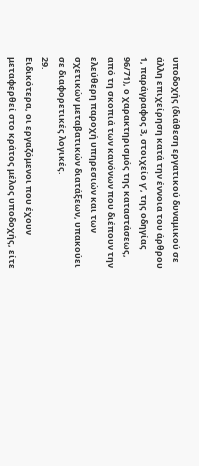υποδοχής (διάθεση εργατικού δυναμικού σε άλλη επιχείρηση κατά την έννοια του άρθρου 1, παράγραφος 3, στοιχείο γʹ, της οδηγίας 96/71), ο χαρακτηρισμός της καταστάσεως, από τη σκοπιά των κανόνων που διέπουν την ελεύθερη παροχή υπηρεσιών και των σχετικών μεταβατικών διατάξεων, υπακούει σε διαφορετικές λογικές.
29.
Ειδικότερα, οι εργαζόμενοι που έχουν μεταφερθεί στο κράτος μέλος υποδοχής, είτε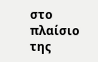στο πλαίσιο της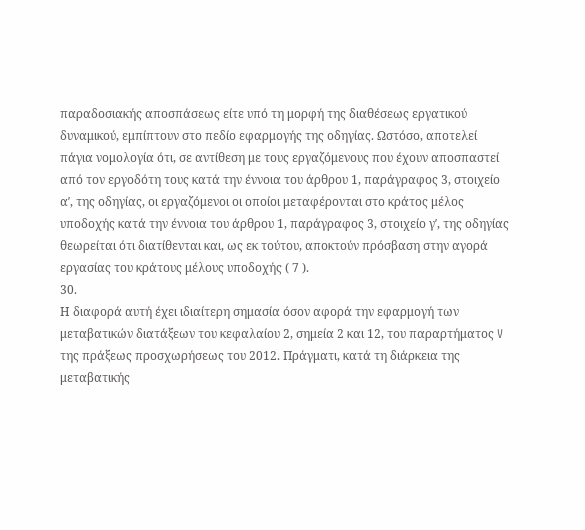παραδοσιακής αποσπάσεως είτε υπό τη μορφή της διαθέσεως εργατικού δυναμικού, εμπίπτουν στο πεδίο εφαρμογής της οδηγίας. Ωστόσο, αποτελεί πάγια νομολογία ότι, σε αντίθεση με τους εργαζόμενους που έχουν αποσπαστεί από τον εργοδότη τους κατά την έννοια του άρθρου 1, παράγραφος 3, στοιχείο αʹ, της οδηγίας, οι εργαζόμενοι οι οποίοι μεταφέρονται στο κράτος μέλος υποδοχής κατά την έννοια του άρθρου 1, παράγραφος 3, στοιχείο γʹ, της οδηγίας θεωρείται ότι διατίθενται και, ως εκ τούτου, αποκτούν πρόσβαση στην αγορά εργασίας του κράτους μέλους υποδοχής ( 7 ).
30.
Η διαφορά αυτή έχει ιδιαίτερη σημασία όσον αφορά την εφαρμογή των μεταβατικών διατάξεων του κεφαλαίου 2, σημεία 2 και 12, του παραρτήματος V της πράξεως προσχωρήσεως του 2012. Πράγματι, κατά τη διάρκεια της μεταβατικής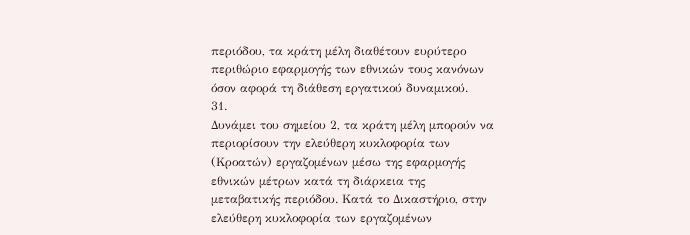περιόδου, τα κράτη μέλη διαθέτουν ευρύτερο περιθώριο εφαρμογής των εθνικών τους κανόνων όσον αφορά τη διάθεση εργατικού δυναμικού.
31.
Δυνάμει του σημείου 2, τα κράτη μέλη μπορούν να περιορίσουν την ελεύθερη κυκλοφορία των (Κροατών) εργαζομένων μέσω της εφαρμογής εθνικών μέτρων κατά τη διάρκεια της μεταβατικής περιόδου. Κατά το Δικαστήριο, στην ελεύθερη κυκλοφορία των εργαζομένων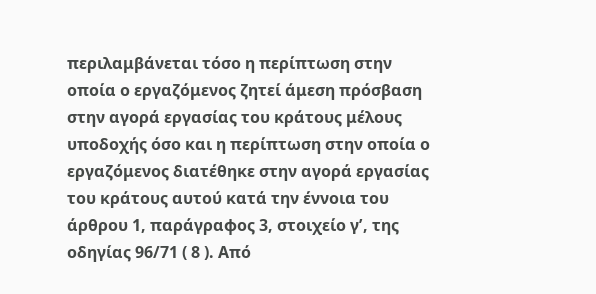περιλαμβάνεται τόσο η περίπτωση στην οποία ο εργαζόμενος ζητεί άμεση πρόσβαση στην αγορά εργασίας του κράτους μέλους υποδοχής όσο και η περίπτωση στην οποία ο εργαζόμενος διατέθηκε στην αγορά εργασίας του κράτους αυτού κατά την έννοια του άρθρου 1, παράγραφος 3, στοιχείο γʹ, της οδηγίας 96/71 ( 8 ). Από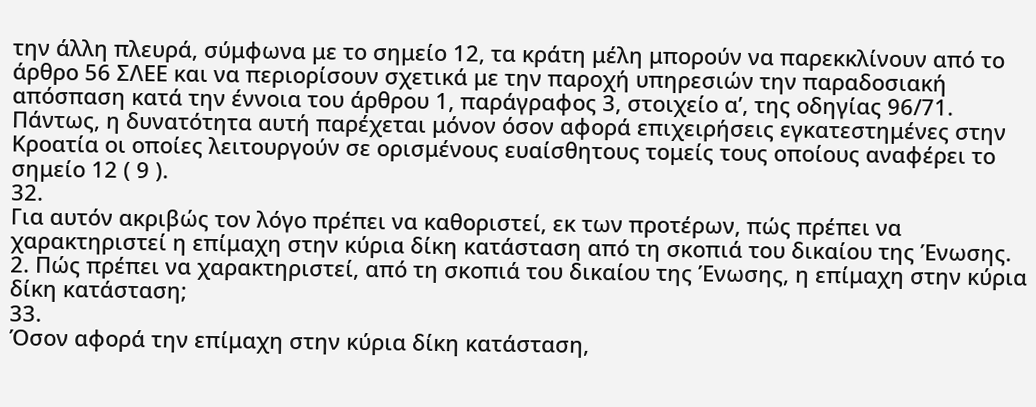την άλλη πλευρά, σύμφωνα με το σημείο 12, τα κράτη μέλη μπορούν να παρεκκλίνουν από το άρθρο 56 ΣΛΕΕ και να περιορίσουν σχετικά με την παροχή υπηρεσιών την παραδοσιακή απόσπαση κατά την έννοια του άρθρου 1, παράγραφος 3, στοιχείο αʹ, της οδηγίας 96/71. Πάντως, η δυνατότητα αυτή παρέχεται μόνον όσον αφορά επιχειρήσεις εγκατεστημένες στην Κροατία οι οποίες λειτουργούν σε ορισμένους ευαίσθητους τομείς τους οποίους αναφέρει το σημείο 12 ( 9 ).
32.
Για αυτόν ακριβώς τον λόγο πρέπει να καθοριστεί, εκ των προτέρων, πώς πρέπει να χαρακτηριστεί η επίμαχη στην κύρια δίκη κατάσταση από τη σκοπιά του δικαίου της Ένωσης.
2. Πώς πρέπει να χαρακτηριστεί, από τη σκοπιά του δικαίου της Ένωσης, η επίμαχη στην κύρια δίκη κατάσταση;
33.
Όσον αφορά την επίμαχη στην κύρια δίκη κατάσταση,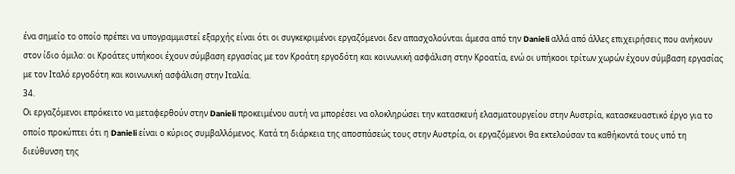ένα σημείο το οποίο πρέπει να υπογραμμιστεί εξαρχής είναι ότι οι συγκεκριμένοι εργαζόμενοι δεν απασχολούνται άμεσα από την Danieli αλλά από άλλες επιχειρήσεις που ανήκουν στον ίδιο όμιλο: οι Κροάτες υπήκοοι έχουν σύμβαση εργασίας με τον Κροάτη εργοδότη και κοινωνική ασφάλιση στην Κροατία, ενώ οι υπήκοοι τρίτων χωρών έχουν σύμβαση εργασίας με τον Ιταλό εργοδότη και κοινωνική ασφάλιση στην Ιταλία.
34.
Οι εργαζόμενοι επρόκειτο να μεταφερθούν στην Danieli προκειμένου αυτή να μπορέσει να ολοκληρώσει την κατασκευή ελασματουργείου στην Αυστρία, κατασκευαστικό έργο για το οποίο προκύπτει ότι η Danieli είναι ο κύριος συμβαλλόμενος. Κατά τη διάρκεια της αποσπάσεώς τους στην Αυστρία, οι εργαζόμενοι θα εκτελούσαν τα καθήκοντά τους υπό τη διεύθυνση της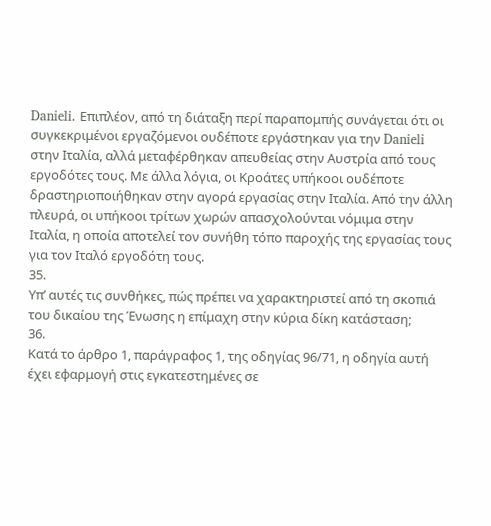Danieli. Επιπλέον, από τη διάταξη περί παραπομπής συνάγεται ότι οι συγκεκριμένοι εργαζόμενοι ουδέποτε εργάστηκαν για την Danieli στην Ιταλία, αλλά μεταφέρθηκαν απευθείας στην Αυστρία από τους εργοδότες τους. Με άλλα λόγια, οι Κροάτες υπήκοοι ουδέποτε δραστηριοποιήθηκαν στην αγορά εργασίας στην Ιταλία. Από την άλλη πλευρά, οι υπήκοοι τρίτων χωρών απασχολούνται νόμιμα στην Ιταλία, η οποία αποτελεί τον συνήθη τόπο παροχής της εργασίας τους για τον Ιταλό εργοδότη τους.
35.
Υπ’ αυτές τις συνθήκες, πώς πρέπει να χαρακτηριστεί από τη σκοπιά του δικαίου της Ένωσης η επίμαχη στην κύρια δίκη κατάσταση;
36.
Κατά το άρθρο 1, παράγραφος 1, της οδηγίας 96/71, η οδηγία αυτή έχει εφαρμογή στις εγκατεστημένες σε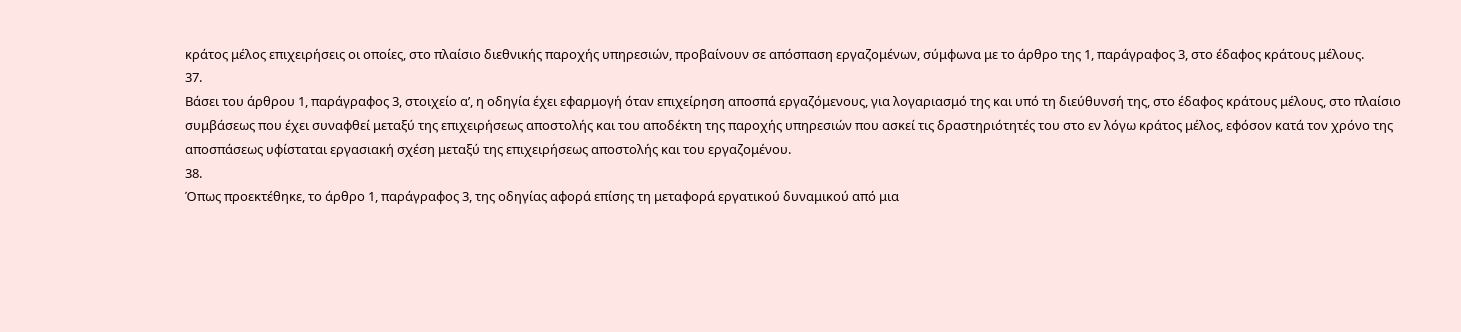κράτος μέλος επιχειρήσεις οι οποίες, στο πλαίσιο διεθνικής παροχής υπηρεσιών, προβαίνουν σε απόσπαση εργαζομένων, σύμφωνα με το άρθρο της 1, παράγραφος 3, στο έδαφος κράτους μέλους.
37.
Βάσει του άρθρου 1, παράγραφος 3, στοιχείο αʹ, η οδηγία έχει εφαρμογή όταν επιχείρηση αποσπά εργαζόμενους, για λογαριασμό της και υπό τη διεύθυνσή της, στο έδαφος κράτους μέλους, στο πλαίσιο συμβάσεως που έχει συναφθεί μεταξύ της επιχειρήσεως αποστολής και του αποδέκτη της παροχής υπηρεσιών που ασκεί τις δραστηριότητές του στο εν λόγω κράτος μέλος, εφόσον κατά τον χρόνο της αποσπάσεως υφίσταται εργασιακή σχέση μεταξύ της επιχειρήσεως αποστολής και του εργαζομένου.
38.
Όπως προεκτέθηκε, το άρθρο 1, παράγραφος 3, της οδηγίας αφορά επίσης τη μεταφορά εργατικού δυναμικού από μια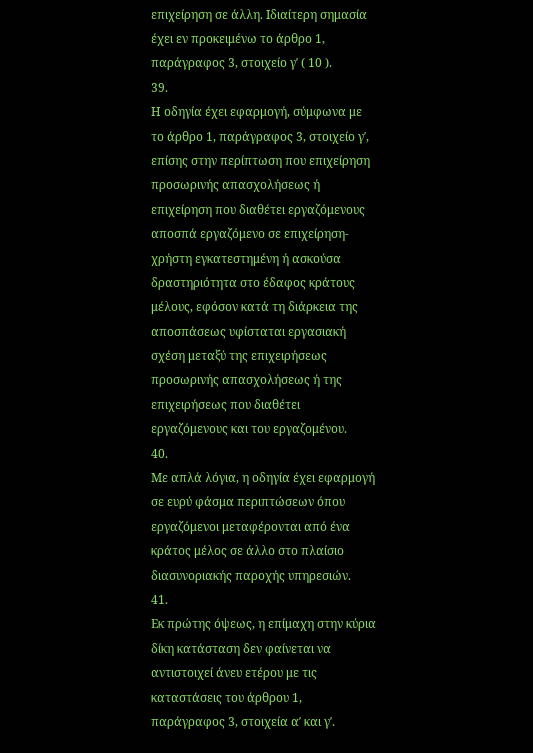επιχείρηση σε άλλη. Ιδιαίτερη σημασία έχει εν προκειμένω το άρθρο 1, παράγραφος 3, στοιχείο γʹ ( 10 ).
39.
Η οδηγία έχει εφαρμογή, σύμφωνα με το άρθρο 1, παράγραφος 3, στοιχείο γʹ, επίσης στην περίπτωση που επιχείρηση προσωρινής απασχολήσεως ή επιχείρηση που διαθέτει εργαζόμενους αποσπά εργαζόμενο σε επιχείρηση-χρήστη εγκατεστημένη ή ασκούσα δραστηριότητα στο έδαφος κράτους μέλους, εφόσον κατά τη διάρκεια της αποσπάσεως υφίσταται εργασιακή σχέση μεταξύ της επιχειρήσεως προσωρινής απασχολήσεως ή της επιχειρήσεως που διαθέτει εργαζόμενους και του εργαζομένου.
40.
Με απλά λόγια, η οδηγία έχει εφαρμογή σε ευρύ φάσμα περιπτώσεων όπου εργαζόμενοι μεταφέρονται από ένα κράτος μέλος σε άλλο στο πλαίσιο διασυνοριακής παροχής υπηρεσιών.
41.
Εκ πρώτης όψεως, η επίμαχη στην κύρια δίκη κατάσταση δεν φαίνεται να αντιστοιχεί άνευ ετέρου με τις καταστάσεις του άρθρου 1, παράγραφος 3, στοιχεία αʹ και γʹ.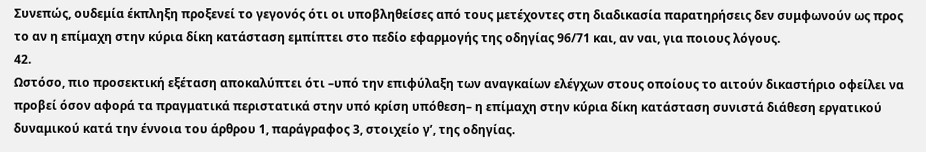Συνεπώς, ουδεμία έκπληξη προξενεί το γεγονός ότι οι υποβληθείσες από τους μετέχοντες στη διαδικασία παρατηρήσεις δεν συμφωνούν ως προς το αν η επίμαχη στην κύρια δίκη κατάσταση εμπίπτει στο πεδίο εφαρμογής της οδηγίας 96/71 και, αν ναι, για ποιους λόγους.
42.
Ωστόσο, πιο προσεκτική εξέταση αποκαλύπτει ότι –υπό την επιφύλαξη των αναγκαίων ελέγχων στους οποίους το αιτούν δικαστήριο οφείλει να προβεί όσον αφορά τα πραγματικά περιστατικά στην υπό κρίση υπόθεση– η επίμαχη στην κύρια δίκη κατάσταση συνιστά διάθεση εργατικού δυναμικού κατά την έννοια του άρθρου 1, παράγραφος 3, στοιχείο γʹ, της οδηγίας.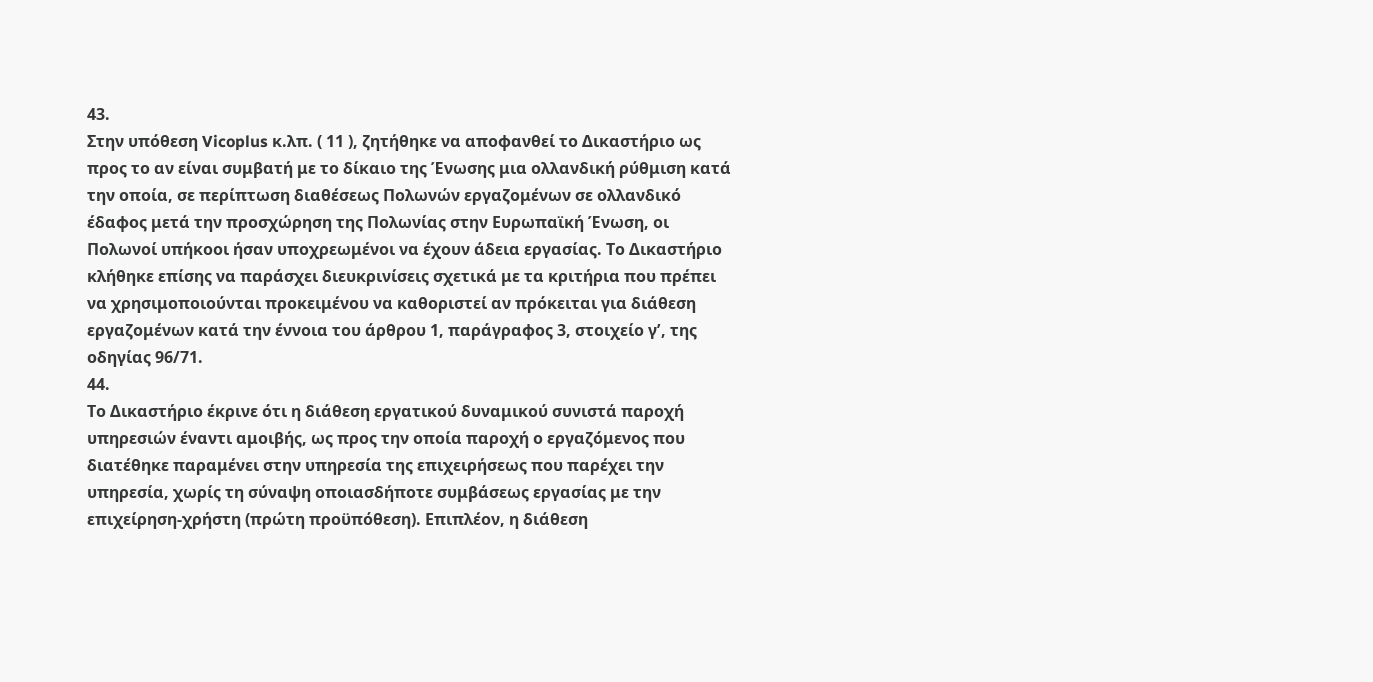43.
Στην υπόθεση Vicoplus κ.λπ. ( 11 ), ζητήθηκε να αποφανθεί το Δικαστήριο ως προς το αν είναι συμβατή με το δίκαιο της Ένωσης μια ολλανδική ρύθμιση κατά την οποία, σε περίπτωση διαθέσεως Πολωνών εργαζομένων σε ολλανδικό έδαφος μετά την προσχώρηση της Πολωνίας στην Ευρωπαϊκή Ένωση, οι Πολωνοί υπήκοοι ήσαν υποχρεωμένοι να έχουν άδεια εργασίας. Το Δικαστήριο κλήθηκε επίσης να παράσχει διευκρινίσεις σχετικά με τα κριτήρια που πρέπει να χρησιμοποιούνται προκειμένου να καθοριστεί αν πρόκειται για διάθεση εργαζομένων κατά την έννοια του άρθρου 1, παράγραφος 3, στοιχείο γʹ, της οδηγίας 96/71.
44.
Το Δικαστήριο έκρινε ότι η διάθεση εργατικού δυναμικού συνιστά παροχή υπηρεσιών έναντι αμοιβής, ως προς την οποία παροχή ο εργαζόμενος που διατέθηκε παραμένει στην υπηρεσία της επιχειρήσεως που παρέχει την υπηρεσία, χωρίς τη σύναψη οποιασδήποτε συμβάσεως εργασίας με την επιχείρηση-χρήστη (πρώτη προϋπόθεση). Επιπλέον, η διάθεση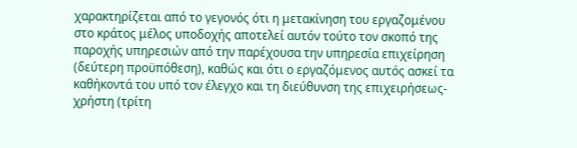χαρακτηρίζεται από το γεγονός ότι η μετακίνηση του εργαζομένου στο κράτος μέλος υποδοχής αποτελεί αυτόν τούτο τον σκοπό της παροχής υπηρεσιών από την παρέχουσα την υπηρεσία επιχείρηση (δεύτερη προϋπόθεση), καθώς και ότι ο εργαζόμενος αυτός ασκεί τα καθήκοντά του υπό τον έλεγχο και τη διεύθυνση της επιχειρήσεως-χρήστη (τρίτη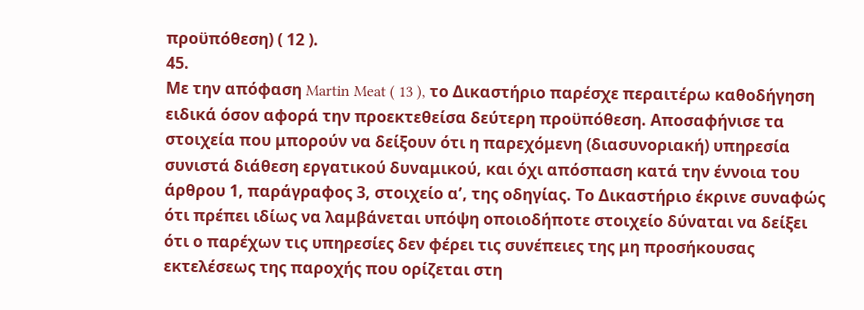προϋπόθεση) ( 12 ).
45.
Με την απόφαση Martin Meat ( 13 ), το Δικαστήριο παρέσχε περαιτέρω καθοδήγηση ειδικά όσον αφορά την προεκτεθείσα δεύτερη προϋπόθεση. Αποσαφήνισε τα στοιχεία που μπορούν να δείξουν ότι η παρεχόμενη (διασυνοριακή) υπηρεσία συνιστά διάθεση εργατικού δυναμικού, και όχι απόσπαση κατά την έννοια του άρθρου 1, παράγραφος 3, στοιχείο αʹ, της οδηγίας. Το Δικαστήριο έκρινε συναφώς ότι πρέπει ιδίως να λαμβάνεται υπόψη οποιοδήποτε στοιχείο δύναται να δείξει ότι ο παρέχων τις υπηρεσίες δεν φέρει τις συνέπειες της μη προσήκουσας εκτελέσεως της παροχής που ορίζεται στη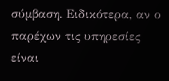σύμβαση. Ειδικότερα, αν ο παρέχων τις υπηρεσίες είναι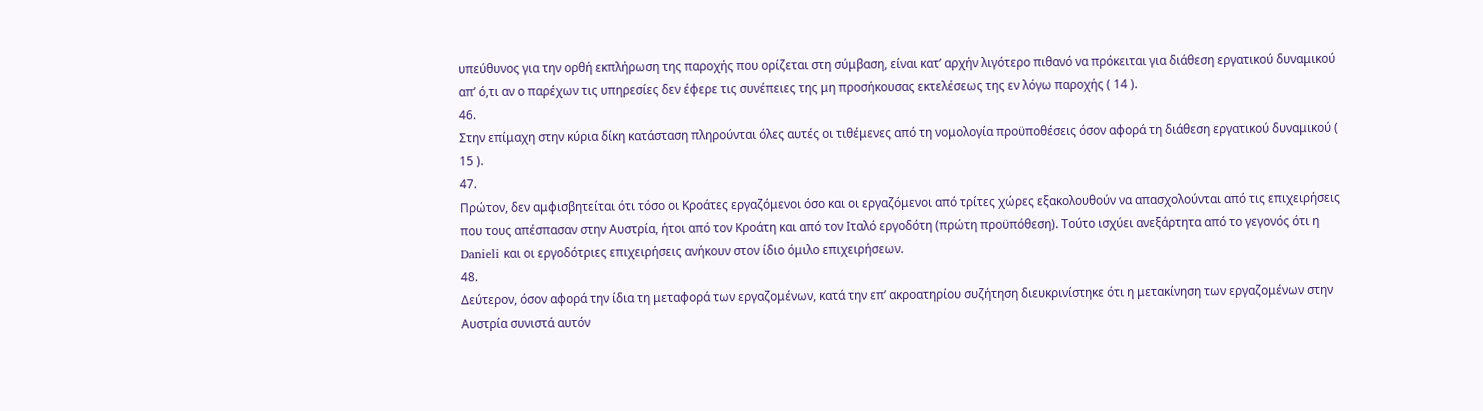υπεύθυνος για την ορθή εκπλήρωση της παροχής που ορίζεται στη σύμβαση, είναι κατ’ αρχήν λιγότερο πιθανό να πρόκειται για διάθεση εργατικού δυναμικού απ’ ό,τι αν ο παρέχων τις υπηρεσίες δεν έφερε τις συνέπειες της μη προσήκουσας εκτελέσεως της εν λόγω παροχής ( 14 ).
46.
Στην επίμαχη στην κύρια δίκη κατάσταση πληρούνται όλες αυτές οι τιθέμενες από τη νομολογία προϋποθέσεις όσον αφορά τη διάθεση εργατικού δυναμικού ( 15 ).
47.
Πρώτον, δεν αμφισβητείται ότι τόσο οι Κροάτες εργαζόμενοι όσο και οι εργαζόμενοι από τρίτες χώρες εξακολουθούν να απασχολούνται από τις επιχειρήσεις που τους απέσπασαν στην Αυστρία, ήτοι από τον Κροάτη και από τον Ιταλό εργοδότη (πρώτη προϋπόθεση). Τούτο ισχύει ανεξάρτητα από το γεγονός ότι η Danieli και οι εργοδότριες επιχειρήσεις ανήκουν στον ίδιο όμιλο επιχειρήσεων.
48.
Δεύτερον, όσον αφορά την ίδια τη μεταφορά των εργαζομένων, κατά την επ’ ακροατηρίου συζήτηση διευκρινίστηκε ότι η μετακίνηση των εργαζομένων στην Αυστρία συνιστά αυτόν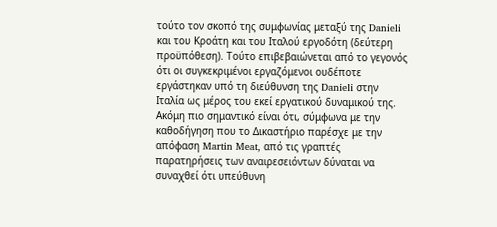τούτο τον σκοπό της συμφωνίας μεταξύ της Danieli και του Κροάτη και του Ιταλού εργοδότη (δεύτερη προϋπόθεση). Τούτο επιβεβαιώνεται από το γεγονός ότι οι συγκεκριμένοι εργαζόμενοι ουδέποτε εργάστηκαν υπό τη διεύθυνση της Danieli στην Ιταλία ως μέρος του εκεί εργατικού δυναμικού της. Ακόμη πιο σημαντικό είναι ότι, σύμφωνα με την καθοδήγηση που το Δικαστήριο παρέσχε με την απόφαση Martin Meat, από τις γραπτές παρατηρήσεις των αναιρεσειόντων δύναται να συναχθεί ότι υπεύθυνη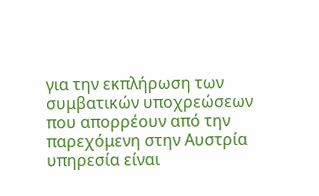για την εκπλήρωση των συμβατικών υποχρεώσεων που απορρέουν από την παρεχόμενη στην Αυστρία υπηρεσία είναι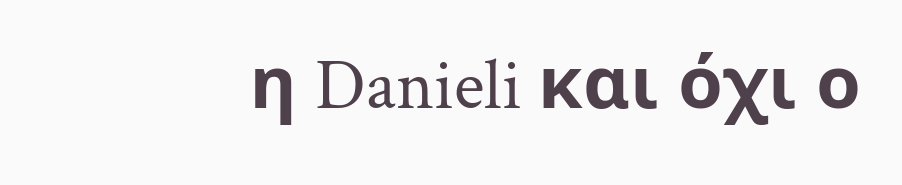η Danieli και όχι ο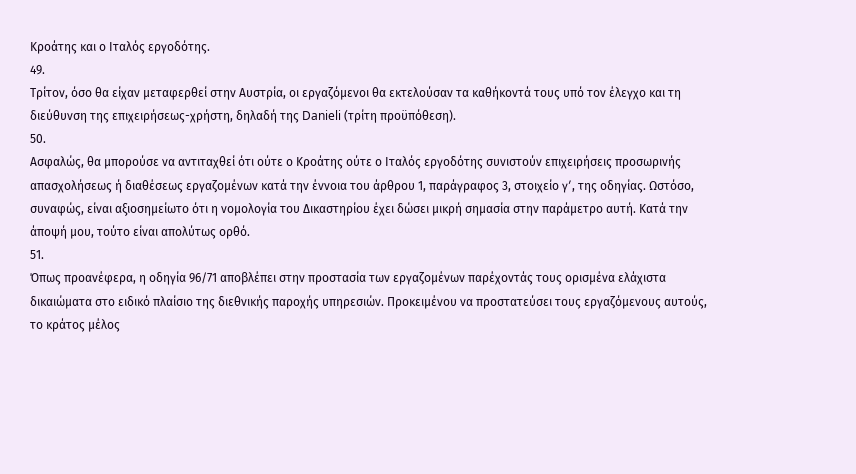Κροάτης και ο Ιταλός εργοδότης.
49.
Τρίτον, όσο θα είχαν μεταφερθεί στην Αυστρία, οι εργαζόμενοι θα εκτελούσαν τα καθήκοντά τους υπό τον έλεγχο και τη διεύθυνση της επιχειρήσεως-χρήστη, δηλαδή της Danieli (τρίτη προϋπόθεση).
50.
Ασφαλώς, θα μπορούσε να αντιταχθεί ότι ούτε ο Κροάτης ούτε ο Ιταλός εργοδότης συνιστούν επιχειρήσεις προσωρινής απασχολήσεως ή διαθέσεως εργαζομένων κατά την έννοια του άρθρου 1, παράγραφος 3, στοιχείο γʹ, της οδηγίας. Ωστόσο, συναφώς, είναι αξιοσημείωτο ότι η νομολογία του Δικαστηρίου έχει δώσει μικρή σημασία στην παράμετρο αυτή. Κατά την άποψή μου, τούτο είναι απολύτως ορθό.
51.
Όπως προανέφερα, η οδηγία 96/71 αποβλέπει στην προστασία των εργαζομένων παρέχοντάς τους ορισμένα ελάχιστα δικαιώματα στο ειδικό πλαίσιο της διεθνικής παροχής υπηρεσιών. Προκειμένου να προστατεύσει τους εργαζόμενους αυτούς, το κράτος μέλος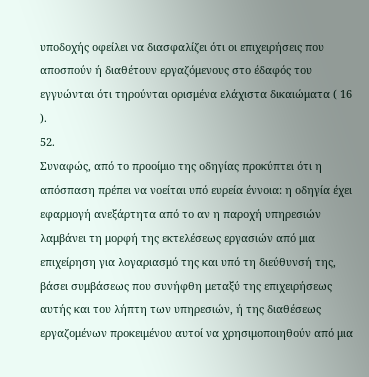υποδοχής οφείλει να διασφαλίζει ότι οι επιχειρήσεις που αποσπούν ή διαθέτουν εργαζόμενους στο έδαφός του εγγυώνται ότι τηρούνται ορισμένα ελάχιστα δικαιώματα ( 16 ).
52.
Συναφώς, από το προοίμιο της οδηγίας προκύπτει ότι η απόσπαση πρέπει να νοείται υπό ευρεία έννοια: η οδηγία έχει εφαρμογή ανεξάρτητα από το αν η παροχή υπηρεσιών λαμβάνει τη μορφή της εκτελέσεως εργασιών από μια επιχείρηση για λογαριασμό της και υπό τη διεύθυνσή της, βάσει συμβάσεως που συνήφθη μεταξύ της επιχειρήσεως αυτής και του λήπτη των υπηρεσιών, ή της διαθέσεως εργαζομένων προκειμένου αυτοί να χρησιμοποιηθούν από μια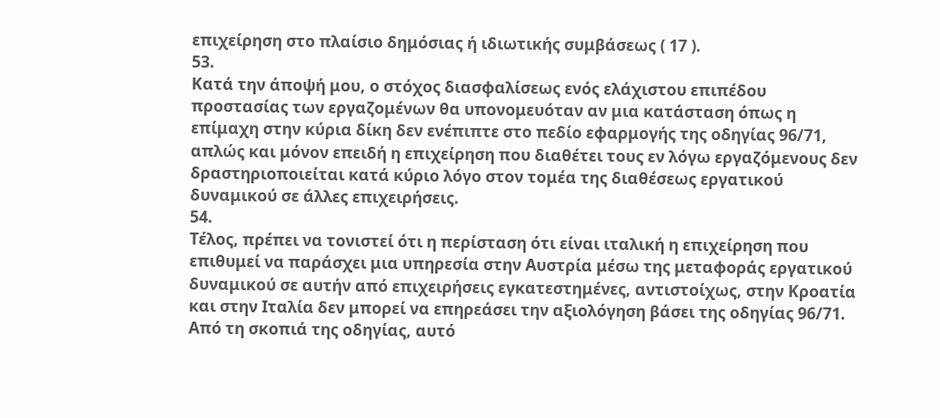επιχείρηση στο πλαίσιο δημόσιας ή ιδιωτικής συμβάσεως ( 17 ).
53.
Κατά την άποψή μου, ο στόχος διασφαλίσεως ενός ελάχιστου επιπέδου προστασίας των εργαζομένων θα υπονομευόταν αν μια κατάσταση όπως η επίμαχη στην κύρια δίκη δεν ενέπιπτε στο πεδίο εφαρμογής της οδηγίας 96/71, απλώς και μόνον επειδή η επιχείρηση που διαθέτει τους εν λόγω εργαζόμενους δεν δραστηριοποιείται κατά κύριο λόγο στον τομέα της διαθέσεως εργατικού δυναμικού σε άλλες επιχειρήσεις.
54.
Τέλος, πρέπει να τονιστεί ότι η περίσταση ότι είναι ιταλική η επιχείρηση που επιθυμεί να παράσχει μια υπηρεσία στην Αυστρία μέσω της μεταφοράς εργατικού δυναμικού σε αυτήν από επιχειρήσεις εγκατεστημένες, αντιστοίχως, στην Κροατία και στην Ιταλία δεν μπορεί να επηρεάσει την αξιολόγηση βάσει της οδηγίας 96/71. Από τη σκοπιά της οδηγίας, αυτό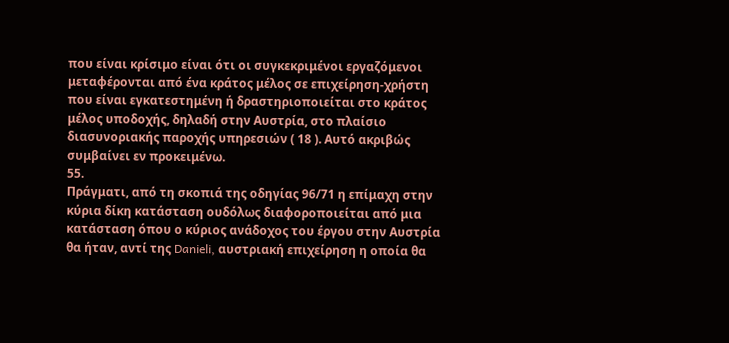που είναι κρίσιμο είναι ότι οι συγκεκριμένοι εργαζόμενοι μεταφέρονται από ένα κράτος μέλος σε επιχείρηση-χρήστη που είναι εγκατεστημένη ή δραστηριοποιείται στο κράτος μέλος υποδοχής, δηλαδή στην Αυστρία, στο πλαίσιο διασυνοριακής παροχής υπηρεσιών ( 18 ). Αυτό ακριβώς συμβαίνει εν προκειμένω.
55.
Πράγματι, από τη σκοπιά της οδηγίας 96/71 η επίμαχη στην κύρια δίκη κατάσταση ουδόλως διαφοροποιείται από μια κατάσταση όπου ο κύριος ανάδοχος του έργου στην Αυστρία θα ήταν, αντί της Danieli, αυστριακή επιχείρηση η οποία θα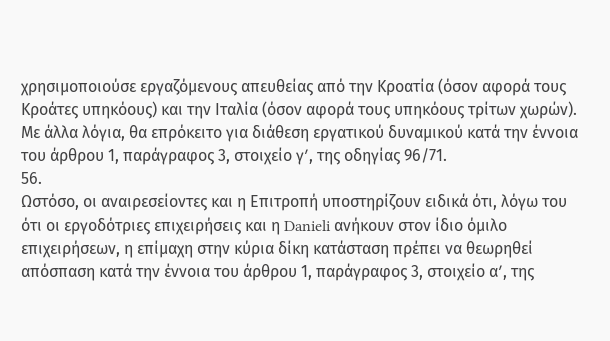χρησιμοποιούσε εργαζόμενους απευθείας από την Κροατία (όσον αφορά τους Κροάτες υπηκόους) και την Ιταλία (όσον αφορά τους υπηκόους τρίτων χωρών). Με άλλα λόγια, θα επρόκειτο για διάθεση εργατικού δυναμικού κατά την έννοια του άρθρου 1, παράγραφος 3, στοιχείο γʹ, της οδηγίας 96/71.
56.
Ωστόσο, οι αναιρεσείοντες και η Επιτροπή υποστηρίζουν ειδικά ότι, λόγω του ότι οι εργοδότριες επιχειρήσεις και η Danieli ανήκουν στον ίδιο όμιλο επιχειρήσεων, η επίμαχη στην κύρια δίκη κατάσταση πρέπει να θεωρηθεί απόσπαση κατά την έννοια του άρθρου 1, παράγραφος 3, στοιχείο αʹ, της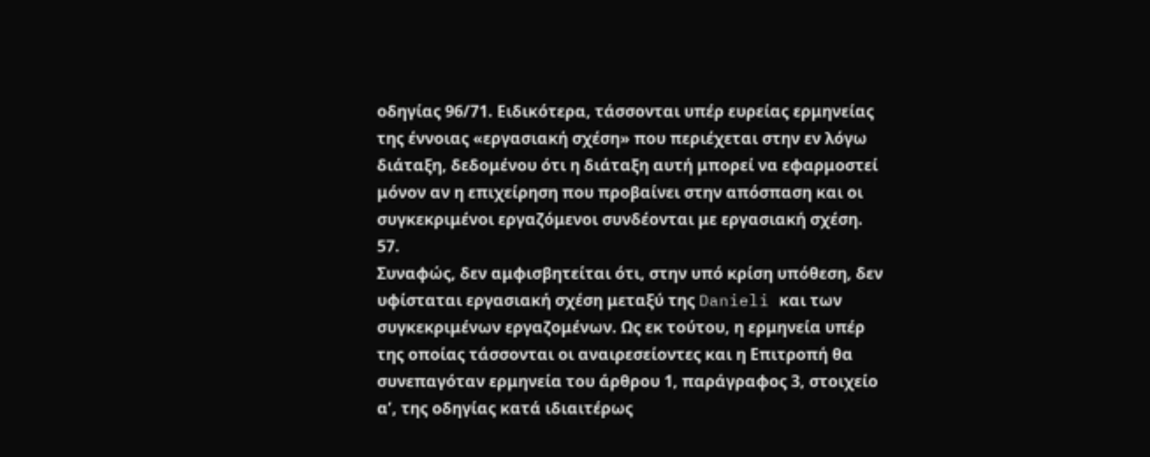οδηγίας 96/71. Ειδικότερα, τάσσονται υπέρ ευρείας ερμηνείας της έννοιας «εργασιακή σχέση» που περιέχεται στην εν λόγω διάταξη, δεδομένου ότι η διάταξη αυτή μπορεί να εφαρμοστεί μόνον αν η επιχείρηση που προβαίνει στην απόσπαση και οι συγκεκριμένοι εργαζόμενοι συνδέονται με εργασιακή σχέση.
57.
Συναφώς, δεν αμφισβητείται ότι, στην υπό κρίση υπόθεση, δεν υφίσταται εργασιακή σχέση μεταξύ της Danieli και των συγκεκριμένων εργαζομένων. Ως εκ τούτου, η ερμηνεία υπέρ της οποίας τάσσονται οι αναιρεσείοντες και η Επιτροπή θα συνεπαγόταν ερμηνεία του άρθρου 1, παράγραφος 3, στοιχείο αʹ, της οδηγίας κατά ιδιαιτέρως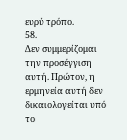ευρύ τρόπο.
58.
Δεν συμμερίζομαι την προσέγγιση αυτή. Πρώτον, η ερμηνεία αυτή δεν δικαιολογείται υπό το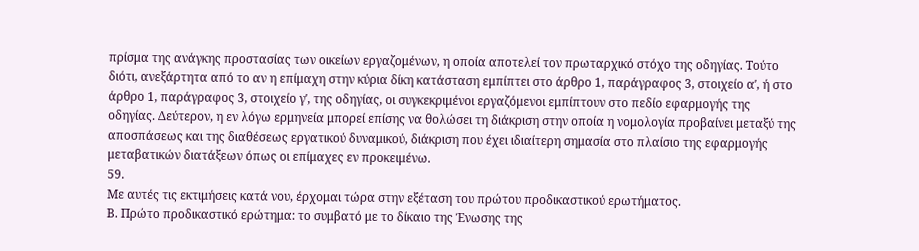πρίσμα της ανάγκης προστασίας των οικείων εργαζομένων, η οποία αποτελεί τον πρωταρχικό στόχο της οδηγίας. Τούτο διότι, ανεξάρτητα από το αν η επίμαχη στην κύρια δίκη κατάσταση εμπίπτει στο άρθρο 1, παράγραφος 3, στοιχείο αʹ, ή στο άρθρο 1, παράγραφος 3, στοιχείο γʹ, της οδηγίας, οι συγκεκριμένοι εργαζόμενοι εμπίπτουν στο πεδίο εφαρμογής της οδηγίας. Δεύτερον, η εν λόγω ερμηνεία μπορεί επίσης να θολώσει τη διάκριση στην οποία η νομολογία προβαίνει μεταξύ της αποσπάσεως και της διαθέσεως εργατικού δυναμικού, διάκριση που έχει ιδιαίτερη σημασία στο πλαίσιο της εφαρμογής μεταβατικών διατάξεων όπως οι επίμαχες εν προκειμένω.
59.
Με αυτές τις εκτιμήσεις κατά νου, έρχομαι τώρα στην εξέταση του πρώτου προδικαστικού ερωτήματος.
Β. Πρώτο προδικαστικό ερώτημα: το συμβατό με το δίκαιο της Ένωσης της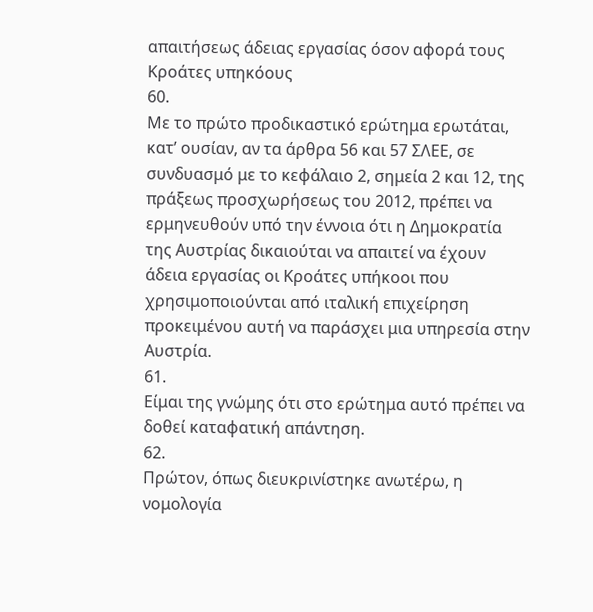απαιτήσεως άδειας εργασίας όσον αφορά τους Κροάτες υπηκόους
60.
Με το πρώτο προδικαστικό ερώτημα ερωτάται, κατ’ ουσίαν, αν τα άρθρα 56 και 57 ΣΛΕΕ, σε συνδυασμό με το κεφάλαιο 2, σημεία 2 και 12, της πράξεως προσχωρήσεως του 2012, πρέπει να ερμηνευθούν υπό την έννοια ότι η Δημοκρατία της Αυστρίας δικαιούται να απαιτεί να έχουν άδεια εργασίας οι Κροάτες υπήκοοι που χρησιμοποιούνται από ιταλική επιχείρηση προκειμένου αυτή να παράσχει μια υπηρεσία στην Αυστρία.
61.
Είμαι της γνώμης ότι στο ερώτημα αυτό πρέπει να δοθεί καταφατική απάντηση.
62.
Πρώτον, όπως διευκρινίστηκε ανωτέρω, η νομολογία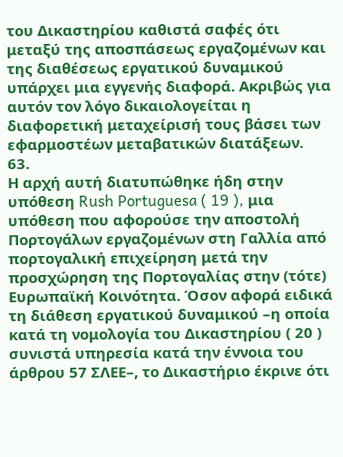του Δικαστηρίου καθιστά σαφές ότι μεταξύ της αποσπάσεως εργαζομένων και της διαθέσεως εργατικού δυναμικού υπάρχει μια εγγενής διαφορά. Ακριβώς για αυτόν τον λόγο δικαιολογείται η διαφορετική μεταχείρισή τους βάσει των εφαρμοστέων μεταβατικών διατάξεων.
63.
Η αρχή αυτή διατυπώθηκε ήδη στην υπόθεση Rush Portuguesa ( 19 ), μια υπόθεση που αφορούσε την αποστολή Πορτογάλων εργαζομένων στη Γαλλία από πορτογαλική επιχείρηση μετά την προσχώρηση της Πορτογαλίας στην (τότε) Ευρωπαϊκή Κοινότητα. Όσον αφορά ειδικά τη διάθεση εργατικού δυναμικού –η οποία κατά τη νομολογία του Δικαστηρίου ( 20 ) συνιστά υπηρεσία κατά την έννοια του άρθρου 57 ΣΛΕΕ–, το Δικαστήριο έκρινε ότι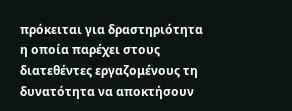πρόκειται για δραστηριότητα η οποία παρέχει στους διατεθέντες εργαζομένους τη δυνατότητα να αποκτήσουν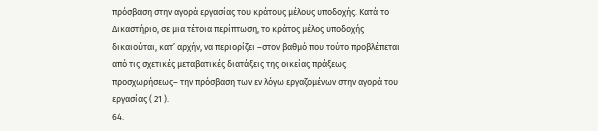πρόσβαση στην αγορά εργασίας του κράτους μέλους υποδοχής. Κατά το Δικαστήριο, σε μια τέτοια περίπτωση, το κράτος μέλος υποδοχής δικαιούται, κατ’ αρχήν, να περιορίζει –στον βαθμό που τούτο προβλέπεται από τις σχετικές μεταβατικές διατάξεις της οικείας πράξεως προσχωρήσεως– την πρόσβαση των εν λόγω εργαζομένων στην αγορά του εργασίας ( 21 ).
64.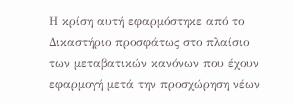Η κρίση αυτή εφαρμόστηκε από το Δικαστήριο προσφάτως στο πλαίσιο των μεταβατικών κανόνων που έχουν εφαρμογή μετά την προσχώρηση νέων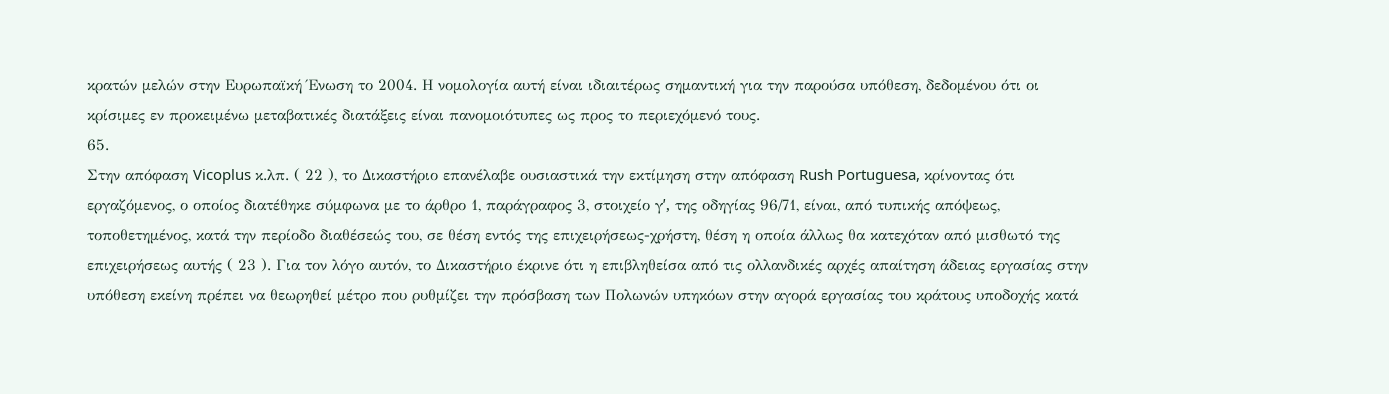κρατών μελών στην Ευρωπαϊκή Ένωση το 2004. Η νομολογία αυτή είναι ιδιαιτέρως σημαντική για την παρούσα υπόθεση, δεδομένου ότι οι κρίσιμες εν προκειμένω μεταβατικές διατάξεις είναι πανομοιότυπες ως προς το περιεχόμενό τους.
65.
Στην απόφαση Vicoplus κ.λπ. ( 22 ), το Δικαστήριο επανέλαβε ουσιαστικά την εκτίμηση στην απόφαση Rush Portuguesa, κρίνοντας ότι εργαζόμενος, ο οποίος διατέθηκε σύμφωνα με το άρθρο 1, παράγραφος 3, στοιχείο γʹ, της οδηγίας 96/71, είναι, από τυπικής απόψεως, τοποθετημένος, κατά την περίοδο διαθέσεώς του, σε θέση εντός της επιχειρήσεως-χρήστη, θέση η οποία άλλως θα κατεχόταν από μισθωτό της επιχειρήσεως αυτής ( 23 ). Για τον λόγο αυτόν, το Δικαστήριο έκρινε ότι η επιβληθείσα από τις ολλανδικές αρχές απαίτηση άδειας εργασίας στην υπόθεση εκείνη πρέπει να θεωρηθεί μέτρο που ρυθμίζει την πρόσβαση των Πολωνών υπηκόων στην αγορά εργασίας του κράτους υποδοχής κατά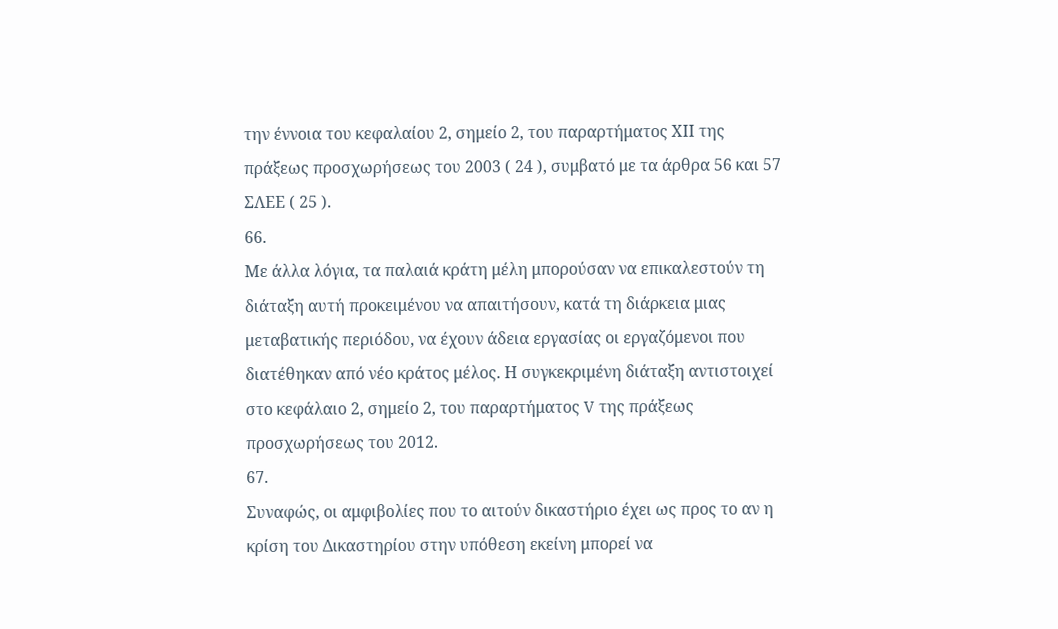την έννοια του κεφαλαίου 2, σημείο 2, του παραρτήματος ΧΙΙ της πράξεως προσχωρήσεως του 2003 ( 24 ), συμβατό με τα άρθρα 56 και 57 ΣΛΕΕ ( 25 ).
66.
Με άλλα λόγια, τα παλαιά κράτη μέλη μπορούσαν να επικαλεστούν τη διάταξη αυτή προκειμένου να απαιτήσουν, κατά τη διάρκεια μιας μεταβατικής περιόδου, να έχουν άδεια εργασίας οι εργαζόμενοι που διατέθηκαν από νέο κράτος μέλος. Η συγκεκριμένη διάταξη αντιστοιχεί στο κεφάλαιο 2, σημείο 2, του παραρτήματος V της πράξεως προσχωρήσεως του 2012.
67.
Συναφώς, οι αμφιβολίες που το αιτούν δικαστήριο έχει ως προς το αν η κρίση του Δικαστηρίου στην υπόθεση εκείνη μπορεί να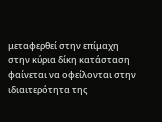μεταφερθεί στην επίμαχη στην κύρια δίκη κατάσταση φαίνεται να οφείλονται στην ιδιαιτερότητα της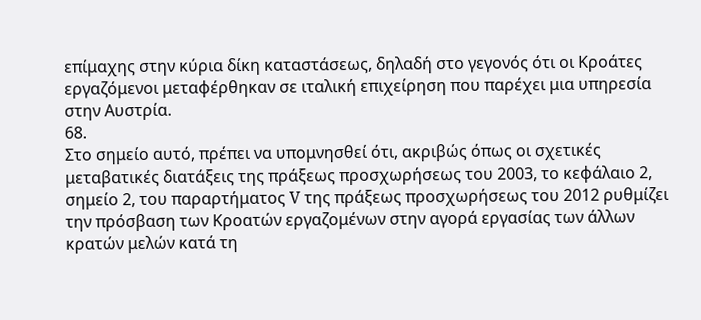επίμαχης στην κύρια δίκη καταστάσεως, δηλαδή στο γεγονός ότι οι Κροάτες εργαζόμενοι μεταφέρθηκαν σε ιταλική επιχείρηση που παρέχει μια υπηρεσία στην Αυστρία.
68.
Στο σημείο αυτό, πρέπει να υπομνησθεί ότι, ακριβώς όπως οι σχετικές μεταβατικές διατάξεις της πράξεως προσχωρήσεως του 2003, το κεφάλαιο 2, σημείο 2, του παραρτήματος V της πράξεως προσχωρήσεως του 2012 ρυθμίζει την πρόσβαση των Κροατών εργαζομένων στην αγορά εργασίας των άλλων κρατών μελών κατά τη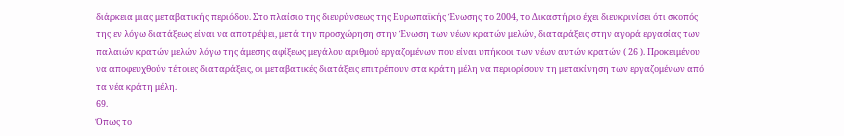διάρκεια μιας μεταβατικής περιόδου. Στο πλαίσιο της διευρύνσεως της Ευρωπαϊκής Ένωσης το 2004, το Δικαστήριο έχει διευκρινίσει ότι σκοπός της εν λόγω διατάξεως είναι να αποτρέψει, μετά την προσχώρηση στην Ένωση των νέων κρατών μελών, διαταράξεις στην αγορά εργασίας των παλαιών κρατών μελών λόγω της άμεσης αφίξεως μεγάλου αριθμού εργαζομένων που είναι υπήκοοι των νέων αυτών κρατών ( 26 ). Προκειμένου να αποφευχθούν τέτοιες διαταράξεις, οι μεταβατικές διατάξεις επιτρέπουν στα κράτη μέλη να περιορίσουν τη μετακίνηση των εργαζομένων από τα νέα κράτη μέλη.
69.
Όπως το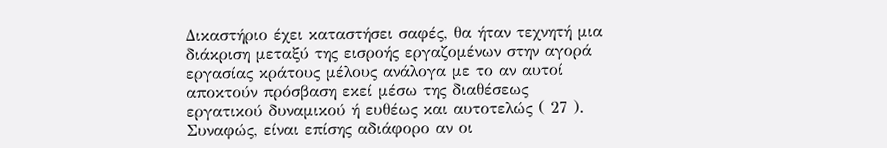Δικαστήριο έχει καταστήσει σαφές, θα ήταν τεχνητή μια διάκριση μεταξύ της εισροής εργαζομένων στην αγορά εργασίας κράτους μέλους ανάλογα με το αν αυτοί αποκτούν πρόσβαση εκεί μέσω της διαθέσεως εργατικού δυναμικού ή ευθέως και αυτοτελώς ( 27 ). Συναφώς, είναι επίσης αδιάφορο αν οι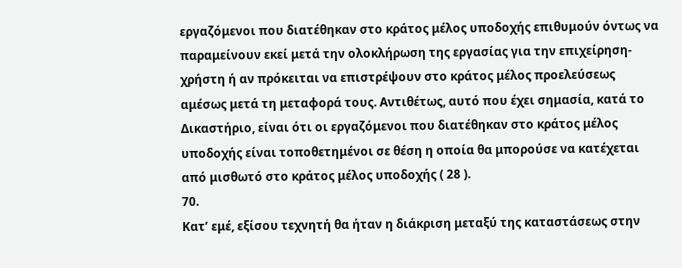εργαζόμενοι που διατέθηκαν στο κράτος μέλος υποδοχής επιθυμούν όντως να παραμείνουν εκεί μετά την ολοκλήρωση της εργασίας για την επιχείρηση-χρήστη ή αν πρόκειται να επιστρέψουν στο κράτος μέλος προελεύσεως αμέσως μετά τη μεταφορά τους. Αντιθέτως, αυτό που έχει σημασία, κατά το Δικαστήριο, είναι ότι οι εργαζόμενοι που διατέθηκαν στο κράτος μέλος υποδοχής είναι τοποθετημένοι σε θέση η οποία θα μπορούσε να κατέχεται από μισθωτό στο κράτος μέλος υποδοχής ( 28 ).
70.
Κατ’ εμέ, εξίσου τεχνητή θα ήταν η διάκριση μεταξύ της καταστάσεως στην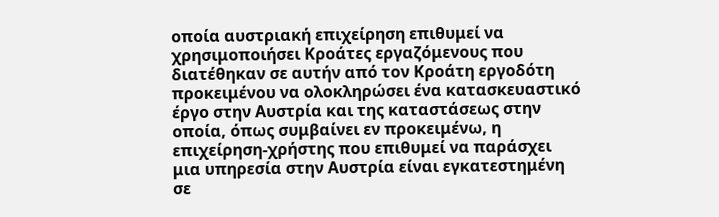οποία αυστριακή επιχείρηση επιθυμεί να χρησιμοποιήσει Κροάτες εργαζόμενους που διατέθηκαν σε αυτήν από τον Κροάτη εργοδότη προκειμένου να ολοκληρώσει ένα κατασκευαστικό έργο στην Αυστρία και της καταστάσεως στην οποία, όπως συμβαίνει εν προκειμένω, η επιχείρηση-χρήστης που επιθυμεί να παράσχει μια υπηρεσία στην Αυστρία είναι εγκατεστημένη σε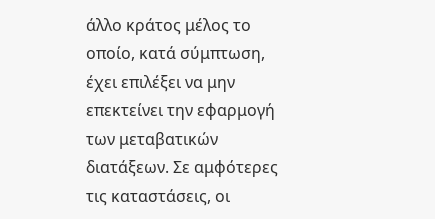άλλο κράτος μέλος το οποίο, κατά σύμπτωση, έχει επιλέξει να μην επεκτείνει την εφαρμογή των μεταβατικών διατάξεων. Σε αμφότερες τις καταστάσεις, οι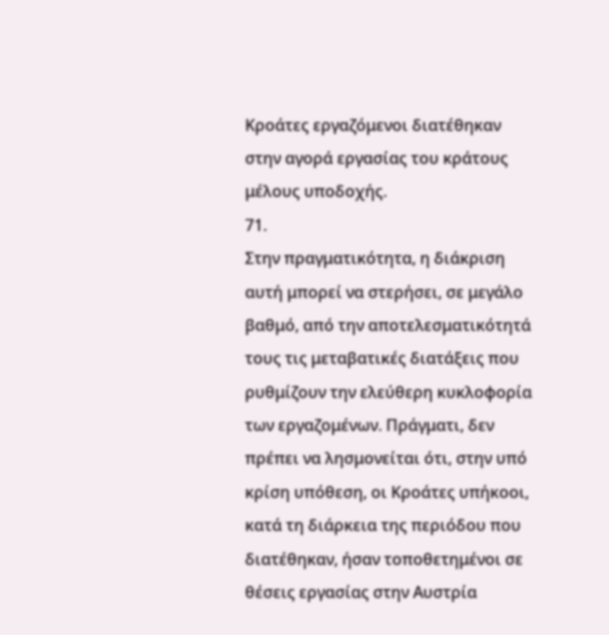Κροάτες εργαζόμενοι διατέθηκαν στην αγορά εργασίας του κράτους μέλους υποδοχής.
71.
Στην πραγματικότητα, η διάκριση αυτή μπορεί να στερήσει, σε μεγάλο βαθμό, από την αποτελεσματικότητά τους τις μεταβατικές διατάξεις που ρυθμίζουν την ελεύθερη κυκλοφορία των εργαζομένων. Πράγματι, δεν πρέπει να λησμονείται ότι, στην υπό κρίση υπόθεση, οι Κροάτες υπήκοοι, κατά τη διάρκεια της περιόδου που διατέθηκαν, ήσαν τοποθετημένοι σε θέσεις εργασίας στην Αυστρία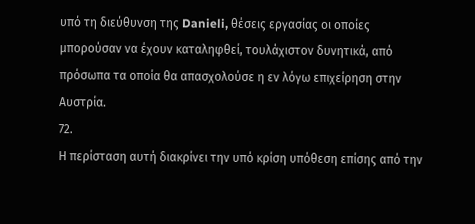υπό τη διεύθυνση της Danieli, θέσεις εργασίας οι οποίες μπορούσαν να έχουν καταληφθεί, τουλάχιστον δυνητικά, από πρόσωπα τα οποία θα απασχολούσε η εν λόγω επιχείρηση στην Αυστρία.
72.
Η περίσταση αυτή διακρίνει την υπό κρίση υπόθεση επίσης από την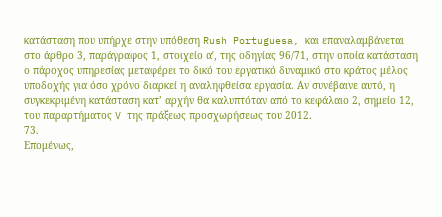κατάσταση που υπήρχε στην υπόθεση Rush Portuguesa, και επαναλαμβάνεται στο άρθρο 3, παράγραφος 1, στοιχείο αʹ, της οδηγίας 96/71, στην οποία κατάσταση ο πάροχος υπηρεσίας μεταφέρει το δικό του εργατικό δυναμικό στο κράτος μέλος υποδοχής για όσο χρόνο διαρκεί η αναληφθείσα εργασία. Αν συνέβαινε αυτό, η συγκεκριμένη κατάσταση κατ’ αρχήν θα καλυπτόταν από το κεφάλαιο 2, σημείο 12, του παραρτήματος V της πράξεως προσχωρήσεως του 2012.
73.
Επομένως,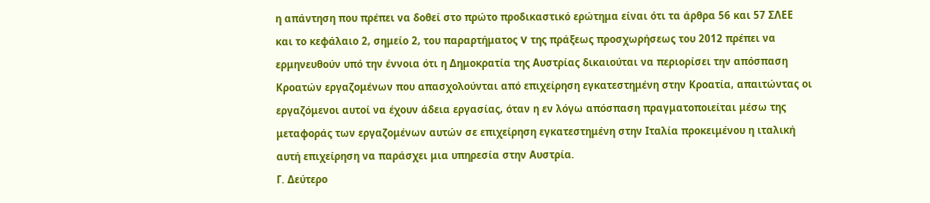η απάντηση που πρέπει να δοθεί στο πρώτο προδικαστικό ερώτημα είναι ότι τα άρθρα 56 και 57 ΣΛΕΕ και το κεφάλαιο 2, σημείο 2, του παραρτήματος V της πράξεως προσχωρήσεως του 2012 πρέπει να ερμηνευθούν υπό την έννοια ότι η Δημοκρατία της Αυστρίας δικαιούται να περιορίσει την απόσπαση Κροατών εργαζομένων που απασχολούνται από επιχείρηση εγκατεστημένη στην Κροατία, απαιτώντας οι εργαζόμενοι αυτοί να έχουν άδεια εργασίας, όταν η εν λόγω απόσπαση πραγματοποιείται μέσω της μεταφοράς των εργαζομένων αυτών σε επιχείρηση εγκατεστημένη στην Ιταλία προκειμένου η ιταλική αυτή επιχείρηση να παράσχει μια υπηρεσία στην Αυστρία.
Γ. Δεύτερο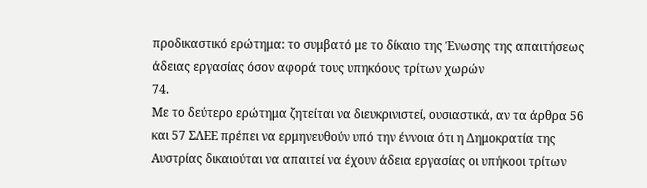προδικαστικό ερώτημα: το συμβατό με το δίκαιο της Ένωσης της απαιτήσεως άδειας εργασίας όσον αφορά τους υπηκόους τρίτων χωρών
74.
Με το δεύτερο ερώτημα ζητείται να διευκρινιστεί, ουσιαστικά, αν τα άρθρα 56 και 57 ΣΛΕΕ πρέπει να ερμηνευθούν υπό την έννοια ότι η Δημοκρατία της Αυστρίας δικαιούται να απαιτεί να έχουν άδεια εργασίας οι υπήκοοι τρίτων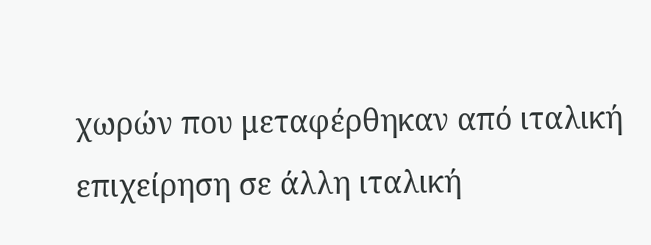χωρών που μεταφέρθηκαν από ιταλική επιχείρηση σε άλλη ιταλική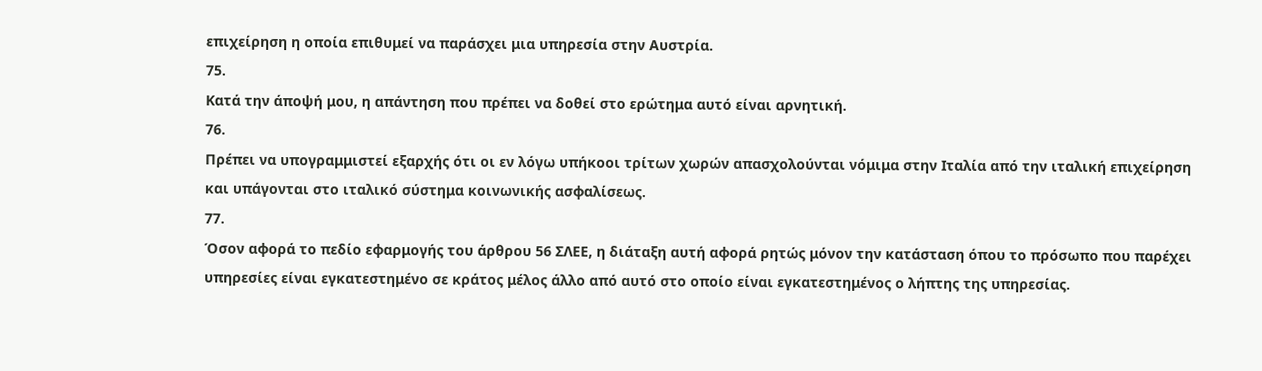επιχείρηση η οποία επιθυμεί να παράσχει μια υπηρεσία στην Αυστρία.
75.
Κατά την άποψή μου, η απάντηση που πρέπει να δοθεί στο ερώτημα αυτό είναι αρνητική.
76.
Πρέπει να υπογραμμιστεί εξαρχής ότι οι εν λόγω υπήκοοι τρίτων χωρών απασχολούνται νόμιμα στην Ιταλία από την ιταλική επιχείρηση και υπάγονται στο ιταλικό σύστημα κοινωνικής ασφαλίσεως.
77.
Όσον αφορά το πεδίο εφαρμογής του άρθρου 56 ΣΛΕΕ, η διάταξη αυτή αφορά ρητώς μόνον την κατάσταση όπου το πρόσωπο που παρέχει υπηρεσίες είναι εγκατεστημένο σε κράτος μέλος άλλο από αυτό στο οποίο είναι εγκατεστημένος ο λήπτης της υπηρεσίας.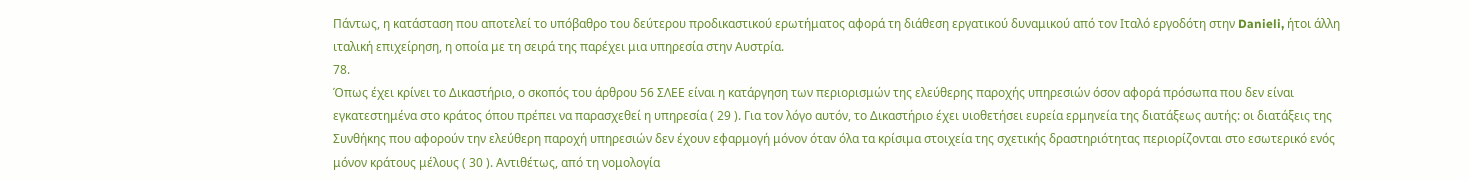Πάντως, η κατάσταση που αποτελεί το υπόβαθρο του δεύτερου προδικαστικού ερωτήματος αφορά τη διάθεση εργατικού δυναμικού από τον Ιταλό εργοδότη στην Danieli, ήτοι άλλη ιταλική επιχείρηση, η οποία με τη σειρά της παρέχει μια υπηρεσία στην Αυστρία.
78.
Όπως έχει κρίνει το Δικαστήριο, ο σκοπός του άρθρου 56 ΣΛΕΕ είναι η κατάργηση των περιορισμών της ελεύθερης παροχής υπηρεσιών όσον αφορά πρόσωπα που δεν είναι εγκατεστημένα στο κράτος όπου πρέπει να παρασχεθεί η υπηρεσία ( 29 ). Για τον λόγο αυτόν, το Δικαστήριο έχει υιοθετήσει ευρεία ερμηνεία της διατάξεως αυτής: οι διατάξεις της Συνθήκης που αφορούν την ελεύθερη παροχή υπηρεσιών δεν έχουν εφαρμογή μόνον όταν όλα τα κρίσιμα στοιχεία της σχετικής δραστηριότητας περιορίζονται στο εσωτερικό ενός μόνον κράτους μέλους ( 30 ). Αντιθέτως, από τη νομολογία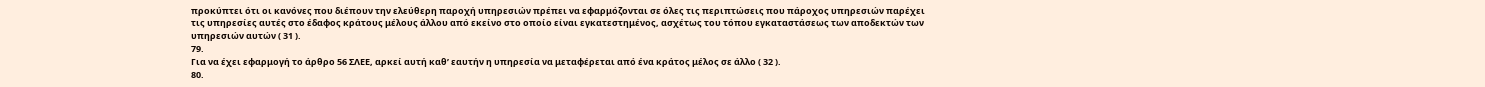προκύπτει ότι οι κανόνες που διέπουν την ελεύθερη παροχή υπηρεσιών πρέπει να εφαρμόζονται σε όλες τις περιπτώσεις που πάροχος υπηρεσιών παρέχει τις υπηρεσίες αυτές στο έδαφος κράτους μέλους άλλου από εκείνο στο οποίο είναι εγκατεστημένος, ασχέτως του τόπου εγκαταστάσεως των αποδεκτών των υπηρεσιών αυτών ( 31 ).
79.
Για να έχει εφαρμογή το άρθρο 56 ΣΛΕΕ, αρκεί αυτή καθ’ εαυτήν η υπηρεσία να μεταφέρεται από ένα κράτος μέλος σε άλλο ( 32 ).
80.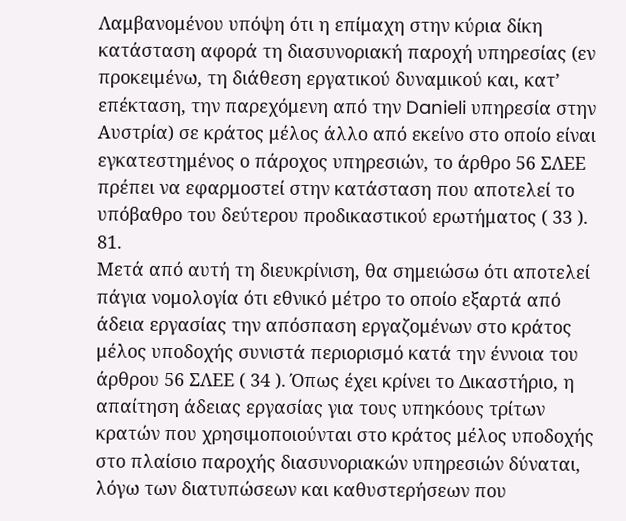Λαμβανομένου υπόψη ότι η επίμαχη στην κύρια δίκη κατάσταση αφορά τη διασυνοριακή παροχή υπηρεσίας (εν προκειμένω, τη διάθεση εργατικού δυναμικού και, κατ’ επέκταση, την παρεχόμενη από την Danieli υπηρεσία στην Αυστρία) σε κράτος μέλος άλλο από εκείνο στο οποίο είναι εγκατεστημένος ο πάροχος υπηρεσιών, το άρθρο 56 ΣΛΕΕ πρέπει να εφαρμοστεί στην κατάσταση που αποτελεί το υπόβαθρο του δεύτερου προδικαστικού ερωτήματος ( 33 ).
81.
Μετά από αυτή τη διευκρίνιση, θα σημειώσω ότι αποτελεί πάγια νομολογία ότι εθνικό μέτρο το οποίο εξαρτά από άδεια εργασίας την απόσπαση εργαζομένων στο κράτος μέλος υποδοχής συνιστά περιορισμό κατά την έννοια του άρθρου 56 ΣΛΕΕ ( 34 ). Όπως έχει κρίνει το Δικαστήριο, η απαίτηση άδειας εργασίας για τους υπηκόους τρίτων κρατών που χρησιμοποιούνται στο κράτος μέλος υποδοχής στο πλαίσιο παροχής διασυνοριακών υπηρεσιών δύναται, λόγω των διατυπώσεων και καθυστερήσεων που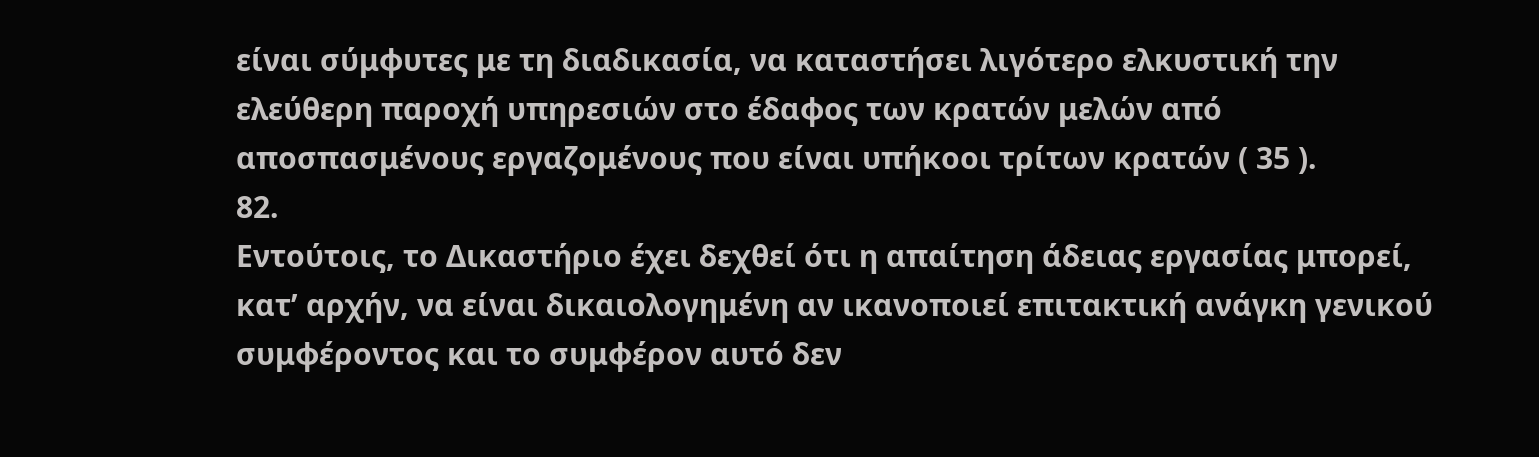είναι σύμφυτες με τη διαδικασία, να καταστήσει λιγότερο ελκυστική την ελεύθερη παροχή υπηρεσιών στο έδαφος των κρατών μελών από αποσπασμένους εργαζομένους που είναι υπήκοοι τρίτων κρατών ( 35 ).
82.
Εντούτοις, το Δικαστήριο έχει δεχθεί ότι η απαίτηση άδειας εργασίας μπορεί, κατ’ αρχήν, να είναι δικαιολογημένη αν ικανοποιεί επιτακτική ανάγκη γενικού συμφέροντος και το συμφέρον αυτό δεν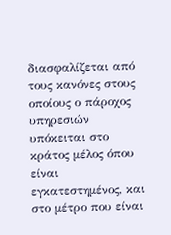διασφαλίζεται από τους κανόνες στους οποίους ο πάροχος υπηρεσιών υπόκειται στο κράτος μέλος όπου είναι εγκατεστημένος, και στο μέτρο που είναι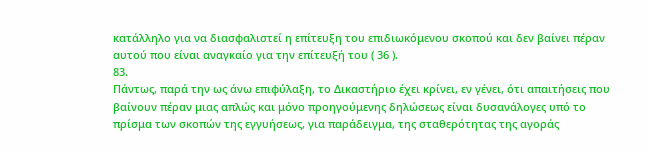κατάλληλο για να διασφαλιστεί η επίτευξη του επιδιωκόμενου σκοπού και δεν βαίνει πέραν αυτού που είναι αναγκαίο για την επίτευξή του ( 36 ).
83.
Πάντως, παρά την ως άνω επιφύλαξη, το Δικαστήριο έχει κρίνει, εν γένει, ότι απαιτήσεις που βαίνουν πέραν μιας απλώς και μόνο προηγούμενης δηλώσεως είναι δυσανάλογες υπό το πρίσμα των σκοπών της εγγυήσεως, για παράδειγμα, της σταθερότητας της αγοράς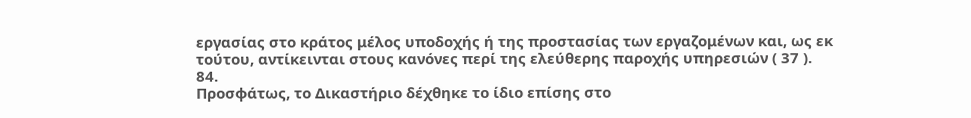εργασίας στο κράτος μέλος υποδοχής ή της προστασίας των εργαζομένων και, ως εκ τούτου, αντίκεινται στους κανόνες περί της ελεύθερης παροχής υπηρεσιών ( 37 ).
84.
Προσφάτως, το Δικαστήριο δέχθηκε το ίδιο επίσης στο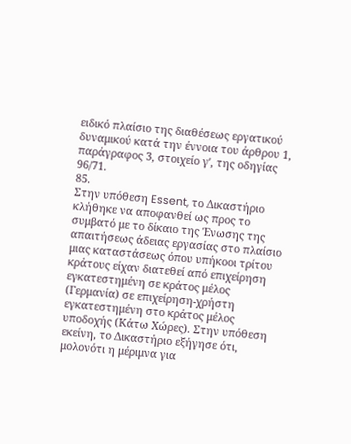ειδικό πλαίσιο της διαθέσεως εργατικού δυναμικού κατά την έννοια του άρθρου 1, παράγραφος 3, στοιχείο γʹ, της οδηγίας 96/71.
85.
Στην υπόθεση Essent, το Δικαστήριο κλήθηκε να αποφανθεί ως προς το συμβατό με το δίκαιο της Ένωσης της απαιτήσεως άδειας εργασίας στο πλαίσιο μιας καταστάσεως όπου υπήκοοι τρίτου κράτους είχαν διατεθεί από επιχείρηση εγκατεστημένη σε κράτος μέλος (Γερμανία) σε επιχείρηση-χρήστη εγκατεστημένη στο κράτος μέλος υποδοχής (Κάτω Χώρες). Στην υπόθεση εκείνη, το Δικαστήριο εξήγησε ότι, μολονότι η μέριμνα για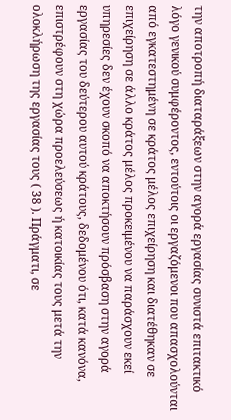την αποτροπή διαταράξεων στην αγορά εργασίας συνιστά επιτακτικό λόγο γενικού συμφέροντος, εντούτοις οι εργαζόμενοι που απασχολούνται από εγκατεστημένη σε κράτος μέλος επιχείρηση και διατέθηκαν σε επιχείρηση σε άλλο κράτος μέλος προκειμένου να παράσχουν εκεί υπηρεσίες δεν έχουν σκοπό να αποκτήσουν πρόσβαση στην αγορά εργασίας του δεύτερου αυτού κράτους, δεδομένου ότι, κατά κανόνα, επιστρέφουν στη χώρα προελεύσεως ή κατοικίας τους μετά την ολοκλήρωση της εργασίας τους ( 38 ). Πράγματι, σε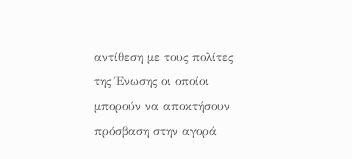αντίθεση με τους πολίτες της Ένωσης οι οποίοι μπορούν να αποκτήσουν πρόσβαση στην αγορά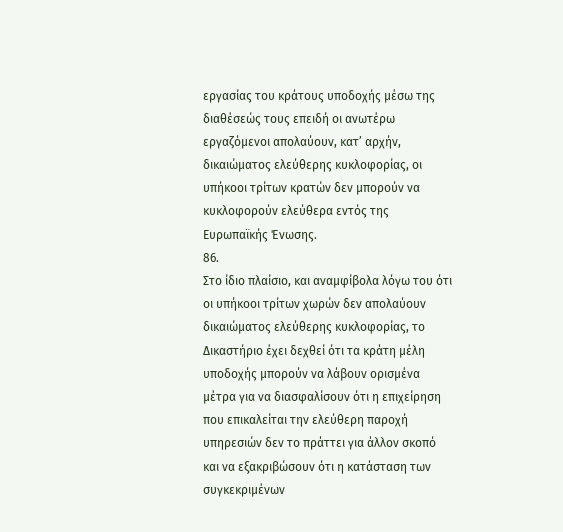εργασίας του κράτους υποδοχής μέσω της διαθέσεώς τους επειδή οι ανωτέρω εργαζόμενοι απολαύουν, κατ’ αρχήν, δικαιώματος ελεύθερης κυκλοφορίας, οι υπήκοοι τρίτων κρατών δεν μπορούν να κυκλοφορούν ελεύθερα εντός της Ευρωπαϊκής Ένωσης.
86.
Στο ίδιο πλαίσιο, και αναμφίβολα λόγω του ότι οι υπήκοοι τρίτων χωρών δεν απολαύουν δικαιώματος ελεύθερης κυκλοφορίας, το Δικαστήριο έχει δεχθεί ότι τα κράτη μέλη υποδοχής μπορούν να λάβουν ορισμένα μέτρα για να διασφαλίσουν ότι η επιχείρηση που επικαλείται την ελεύθερη παροχή υπηρεσιών δεν το πράττει για άλλον σκοπό και να εξακριβώσουν ότι η κατάσταση των συγκεκριμένων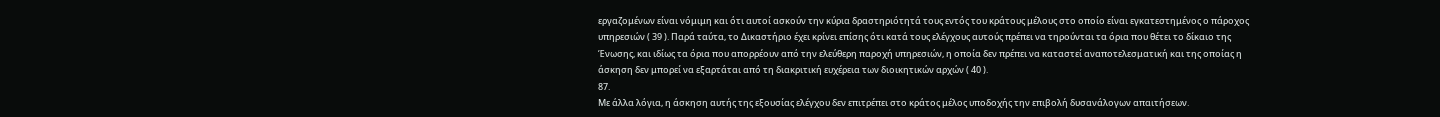εργαζομένων είναι νόμιμη και ότι αυτοί ασκούν την κύρια δραστηριότητά τους εντός του κράτους μέλους στο οποίο είναι εγκατεστημένος ο πάροχος υπηρεσιών ( 39 ). Παρά ταύτα, το Δικαστήριο έχει κρίνει επίσης ότι κατά τους ελέγχους αυτούς πρέπει να τηρούνται τα όρια που θέτει το δίκαιο της Ένωσης, και ιδίως τα όρια που απορρέουν από την ελεύθερη παροχή υπηρεσιών, η οποία δεν πρέπει να καταστεί αναποτελεσματική και της οποίας η άσκηση δεν μπορεί να εξαρτάται από τη διακριτική ευχέρεια των διοικητικών αρχών ( 40 ).
87.
Με άλλα λόγια, η άσκηση αυτής της εξουσίας ελέγχου δεν επιτρέπει στο κράτος μέλος υποδοχής την επιβολή δυσανάλογων απαιτήσεων.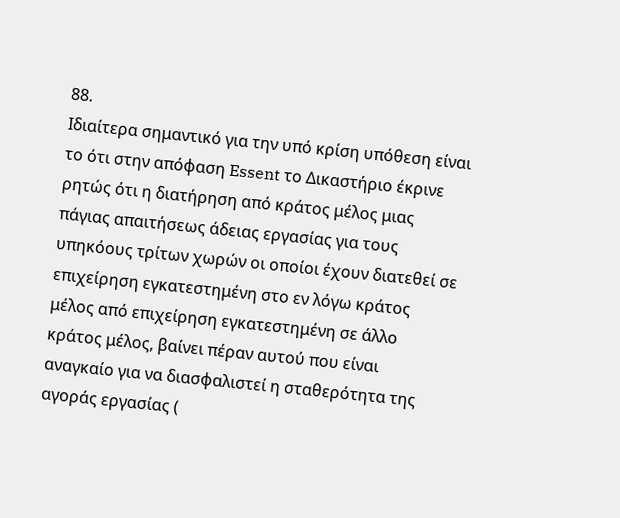88.
Ιδιαίτερα σημαντικό για την υπό κρίση υπόθεση είναι το ότι στην απόφαση Essent το Δικαστήριο έκρινε ρητώς ότι η διατήρηση από κράτος μέλος μιας πάγιας απαιτήσεως άδειας εργασίας για τους υπηκόους τρίτων χωρών οι οποίοι έχουν διατεθεί σε επιχείρηση εγκατεστημένη στο εν λόγω κράτος μέλος από επιχείρηση εγκατεστημένη σε άλλο κράτος μέλος, βαίνει πέραν αυτού που είναι αναγκαίο για να διασφαλιστεί η σταθερότητα της αγοράς εργασίας (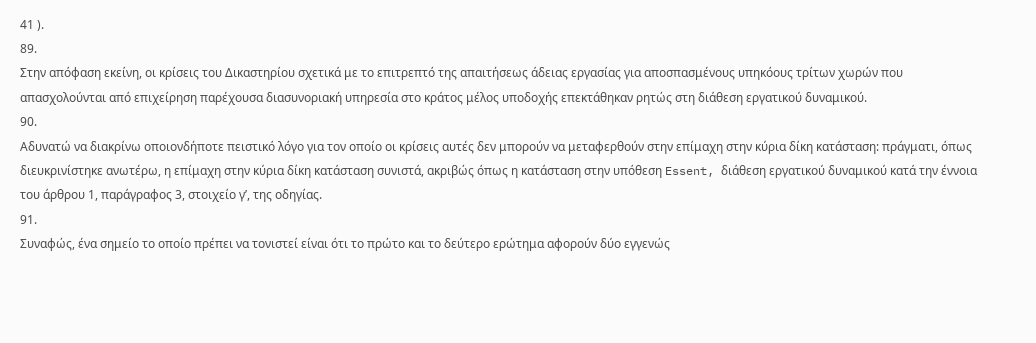41 ).
89.
Στην απόφαση εκείνη, οι κρίσεις του Δικαστηρίου σχετικά με το επιτρεπτό της απαιτήσεως άδειας εργασίας για αποσπασμένους υπηκόους τρίτων χωρών που απασχολούνται από επιχείρηση παρέχουσα διασυνοριακή υπηρεσία στο κράτος μέλος υποδοχής επεκτάθηκαν ρητώς στη διάθεση εργατικού δυναμικού.
90.
Αδυνατώ να διακρίνω οποιονδήποτε πειστικό λόγο για τον οποίο οι κρίσεις αυτές δεν μπορούν να μεταφερθούν στην επίμαχη στην κύρια δίκη κατάσταση: πράγματι, όπως διευκρινίστηκε ανωτέρω, η επίμαχη στην κύρια δίκη κατάσταση συνιστά, ακριβώς όπως η κατάσταση στην υπόθεση Essent, διάθεση εργατικού δυναμικού κατά την έννοια του άρθρου 1, παράγραφος 3, στοιχείο γʹ, της οδηγίας.
91.
Συναφώς, ένα σημείο το οποίο πρέπει να τονιστεί είναι ότι το πρώτο και το δεύτερο ερώτημα αφορούν δύο εγγενώς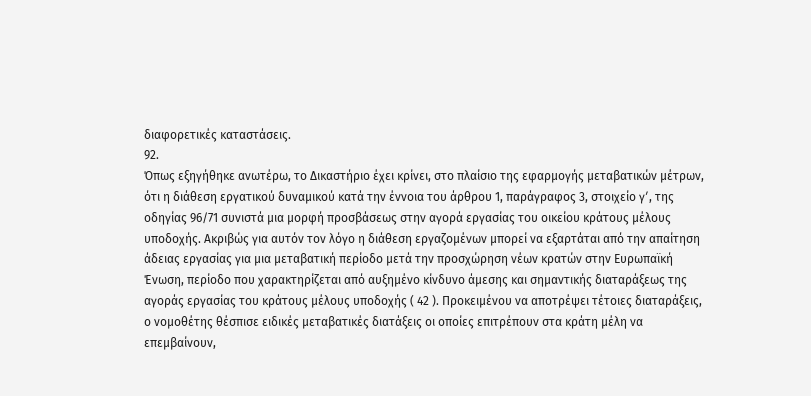διαφορετικές καταστάσεις.
92.
Όπως εξηγήθηκε ανωτέρω, το Δικαστήριο έχει κρίνει, στο πλαίσιο της εφαρμογής μεταβατικών μέτρων, ότι η διάθεση εργατικού δυναμικού κατά την έννοια του άρθρου 1, παράγραφος 3, στοιχείο γʹ, της οδηγίας 96/71 συνιστά μια μορφή προσβάσεως στην αγορά εργασίας του οικείου κράτους μέλους υποδοχής. Ακριβώς για αυτόν τον λόγο η διάθεση εργαζομένων μπορεί να εξαρτάται από την απαίτηση άδειας εργασίας για μια μεταβατική περίοδο μετά την προσχώρηση νέων κρατών στην Ευρωπαϊκή Ένωση, περίοδο που χαρακτηρίζεται από αυξημένο κίνδυνο άμεσης και σημαντικής διαταράξεως της αγοράς εργασίας του κράτους μέλους υποδοχής ( 42 ). Προκειμένου να αποτρέψει τέτοιες διαταράξεις, ο νομοθέτης θέσπισε ειδικές μεταβατικές διατάξεις οι οποίες επιτρέπουν στα κράτη μέλη να επεμβαίνουν,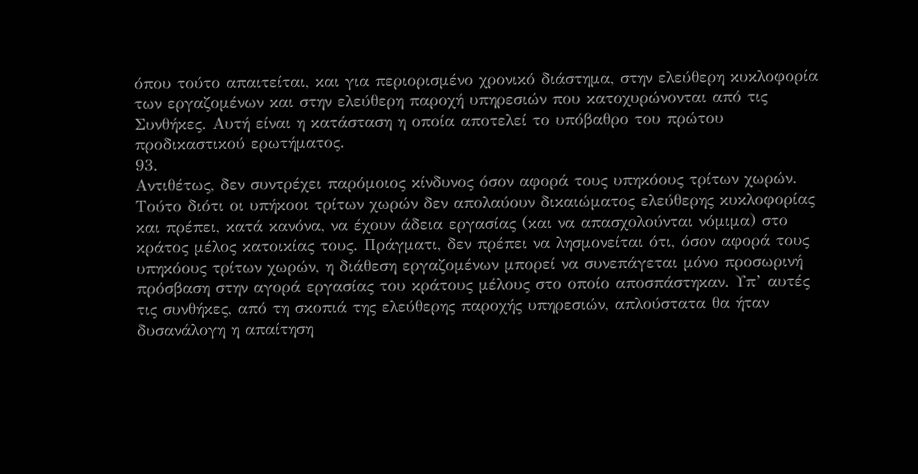όπου τούτο απαιτείται, και για περιορισμένο χρονικό διάστημα, στην ελεύθερη κυκλοφορία των εργαζομένων και στην ελεύθερη παροχή υπηρεσιών που κατοχυρώνονται από τις Συνθήκες. Αυτή είναι η κατάσταση η οποία αποτελεί το υπόβαθρο του πρώτου προδικαστικού ερωτήματος.
93.
Αντιθέτως, δεν συντρέχει παρόμοιος κίνδυνος όσον αφορά τους υπηκόους τρίτων χωρών. Τούτο διότι οι υπήκοοι τρίτων χωρών δεν απολαύουν δικαιώματος ελεύθερης κυκλοφορίας και πρέπει, κατά κανόνα, να έχουν άδεια εργασίας (και να απασχολούνται νόμιμα) στο κράτος μέλος κατοικίας τους. Πράγματι, δεν πρέπει να λησμονείται ότι, όσον αφορά τους υπηκόους τρίτων χωρών, η διάθεση εργαζομένων μπορεί να συνεπάγεται μόνο προσωρινή πρόσβαση στην αγορά εργασίας του κράτους μέλους στο οποίο αποσπάστηκαν. Υπ’ αυτές τις συνθήκες, από τη σκοπιά της ελεύθερης παροχής υπηρεσιών, απλούστατα θα ήταν δυσανάλογη η απαίτηση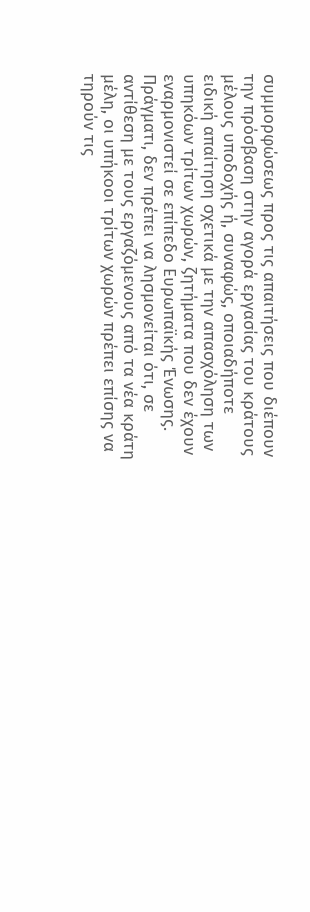συμμορφώσεως προς τις απαιτήσεις που διέπουν την πρόσβαση στην αγορά εργασίας του κράτους μέλους υποδοχής ή, συναφώς, οποιαδήποτε ειδική απαίτηση σχετικά με την απασχόληση των υπηκόων τρίτων χωρών, ζητήματα που δεν έχουν εναρμονιστεί σε επίπεδο Ευρωπαϊκής Ένωσης. Πράγματι, δεν πρέπει να λησμονείται ότι, σε αντίθεση με τους εργαζόμενους από τα νέα κράτη μέλη, οι υπήκοοι τρίτων χωρών πρέπει επίσης να τηρούν τις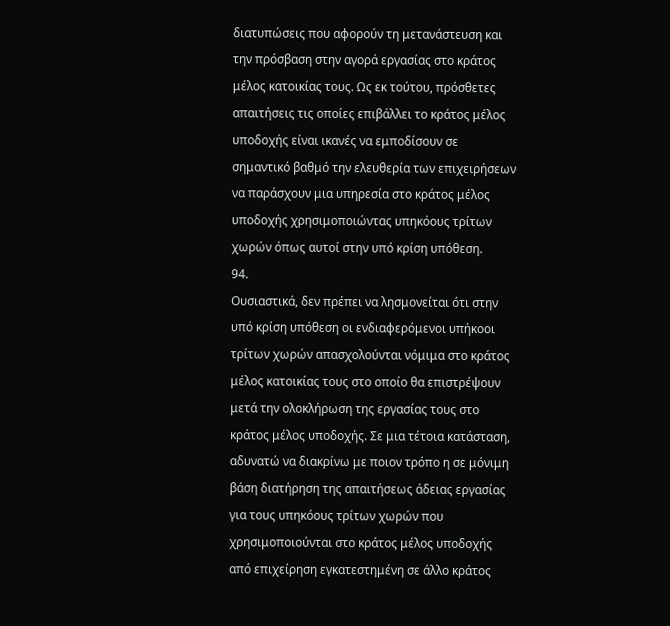διατυπώσεις που αφορούν τη μετανάστευση και την πρόσβαση στην αγορά εργασίας στο κράτος μέλος κατοικίας τους. Ως εκ τούτου, πρόσθετες απαιτήσεις τις οποίες επιβάλλει το κράτος μέλος υποδοχής είναι ικανές να εμποδίσουν σε σημαντικό βαθμό την ελευθερία των επιχειρήσεων να παράσχουν μια υπηρεσία στο κράτος μέλος υποδοχής χρησιμοποιώντας υπηκόους τρίτων χωρών όπως αυτοί στην υπό κρίση υπόθεση.
94.
Ουσιαστικά, δεν πρέπει να λησμονείται ότι στην υπό κρίση υπόθεση οι ενδιαφερόμενοι υπήκοοι τρίτων χωρών απασχολούνται νόμιμα στο κράτος μέλος κατοικίας τους στο οποίο θα επιστρέψουν μετά την ολοκλήρωση της εργασίας τους στο κράτος μέλος υποδοχής. Σε μια τέτοια κατάσταση, αδυνατώ να διακρίνω με ποιον τρόπο η σε μόνιμη βάση διατήρηση της απαιτήσεως άδειας εργασίας για τους υπηκόους τρίτων χωρών που χρησιμοποιούνται στο κράτος μέλος υποδοχής από επιχείρηση εγκατεστημένη σε άλλο κράτος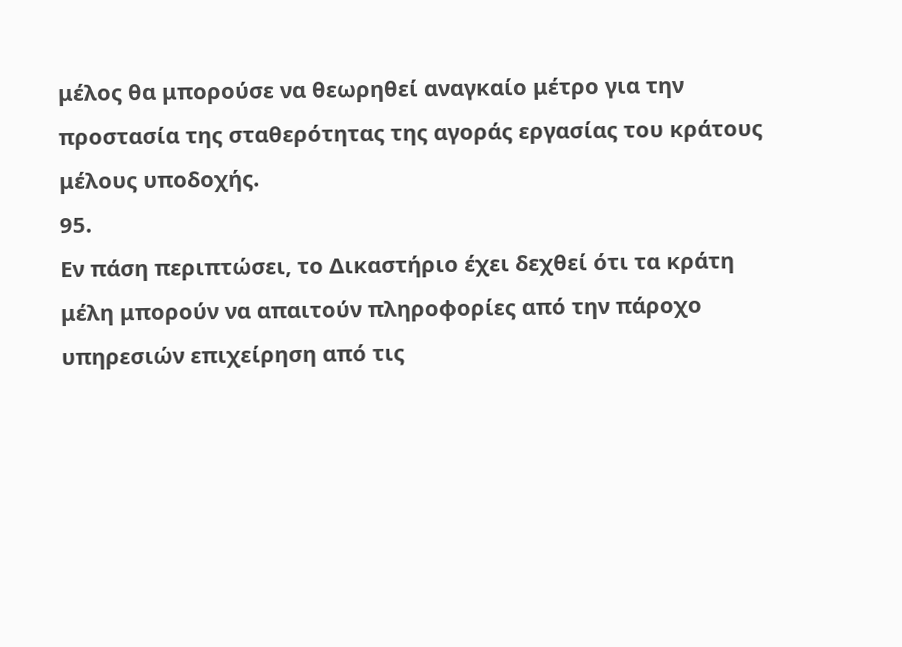μέλος θα μπορούσε να θεωρηθεί αναγκαίο μέτρο για την προστασία της σταθερότητας της αγοράς εργασίας του κράτους μέλους υποδοχής.
95.
Εν πάση περιπτώσει, το Δικαστήριο έχει δεχθεί ότι τα κράτη μέλη μπορούν να απαιτούν πληροφορίες από την πάροχο υπηρεσιών επιχείρηση από τις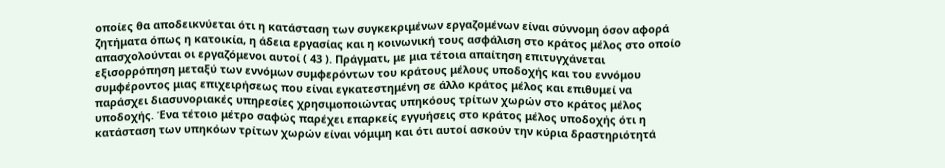οποίες θα αποδεικνύεται ότι η κατάσταση των συγκεκριμένων εργαζομένων είναι σύννομη όσον αφορά ζητήματα όπως η κατοικία, η άδεια εργασίας και η κοινωνική τους ασφάλιση στο κράτος μέλος στο οποίο απασχολούνται οι εργαζόμενοι αυτοί ( 43 ). Πράγματι, με μια τέτοια απαίτηση επιτυγχάνεται εξισορρόπηση μεταξύ των εννόμων συμφερόντων του κράτους μέλους υποδοχής και του εννόμου συμφέροντος μιας επιχειρήσεως που είναι εγκατεστημένη σε άλλο κράτος μέλος και επιθυμεί να παράσχει διασυνοριακές υπηρεσίες χρησιμοποιώντας υπηκόους τρίτων χωρών στο κράτος μέλος υποδοχής. Ένα τέτοιο μέτρο σαφώς παρέχει επαρκείς εγγυήσεις στο κράτος μέλος υποδοχής ότι η κατάσταση των υπηκόων τρίτων χωρών είναι νόμιμη και ότι αυτοί ασκούν την κύρια δραστηριότητά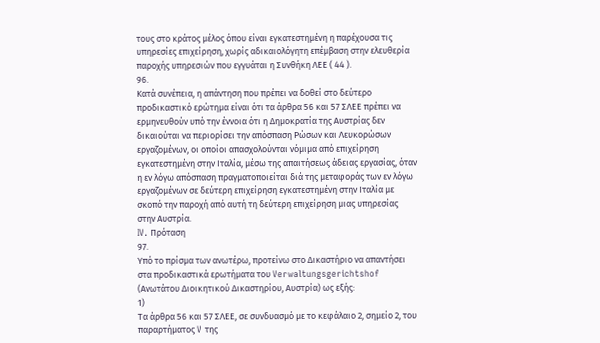τους στο κράτος μέλος όπου είναι εγκατεστημένη η παρέχουσα τις υπηρεσίες επιχείρηση, χωρίς αδικαιολόγητη επέμβαση στην ελευθερία παροχής υπηρεσιών που εγγυάται η Συνθήκη ΛΕΕ ( 44 ).
96.
Κατά συνέπεια, η απάντηση που πρέπει να δοθεί στο δεύτερο προδικαστικό ερώτημα είναι ότι τα άρθρα 56 και 57 ΣΛΕΕ πρέπει να ερμηνευθούν υπό την έννοια ότι η Δημοκρατία της Αυστρίας δεν δικαιούται να περιορίσει την απόσπαση Ρώσων και Λευκορώσων εργαζομένων, οι οποίοι απασχολούνται νόμιμα από επιχείρηση εγκατεστημένη στην Ιταλία, μέσω της απαιτήσεως άδειας εργασίας, όταν η εν λόγω απόσπαση πραγματοποιείται διά της μεταφοράς των εν λόγω εργαζομένων σε δεύτερη επιχείρηση εγκατεστημένη στην Ιταλία με σκοπό την παροχή από αυτή τη δεύτερη επιχείρηση μιας υπηρεσίας στην Αυστρία.
IV. Πρόταση
97.
Υπό το πρίσμα των ανωτέρω, προτείνω στο Δικαστήριο να απαντήσει στα προδικαστικά ερωτήματα του Verwaltungsgerichtshof (Ανωτάτου Διοικητικού Δικαστηρίου, Αυστρία) ως εξής:
1)
Τα άρθρα 56 και 57 ΣΛΕΕ, σε συνδυασμό με το κεφάλαιο 2, σημείο 2, του παραρτήματος V της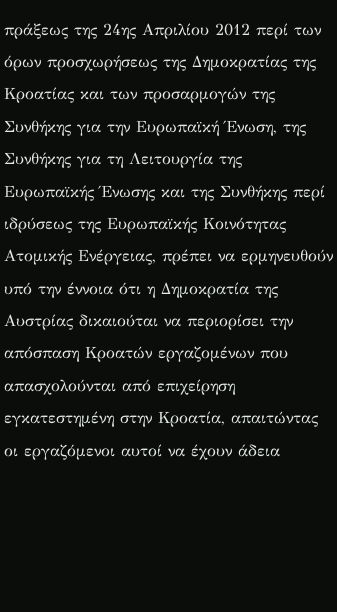πράξεως της 24ης Απριλίου 2012 περί των όρων προσχωρήσεως της Δημοκρατίας της Κροατίας και των προσαρμογών της Συνθήκης για την Ευρωπαϊκή Ένωση, της Συνθήκης για τη Λειτουργία της Ευρωπαϊκής Ένωσης και της Συνθήκης περί ιδρύσεως της Ευρωπαϊκής Κοινότητας Ατομικής Ενέργειας, πρέπει να ερμηνευθούν υπό την έννοια ότι η Δημοκρατία της Αυστρίας δικαιούται να περιορίσει την απόσπαση Κροατών εργαζομένων που απασχολούνται από επιχείρηση εγκατεστημένη στην Κροατία, απαιτώντας οι εργαζόμενοι αυτοί να έχουν άδεια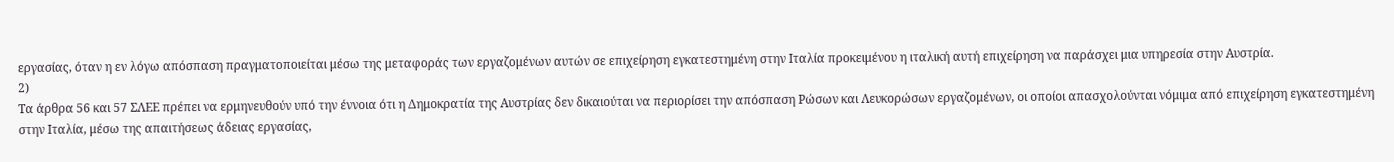εργασίας, όταν η εν λόγω απόσπαση πραγματοποιείται μέσω της μεταφοράς των εργαζομένων αυτών σε επιχείρηση εγκατεστημένη στην Ιταλία προκειμένου η ιταλική αυτή επιχείρηση να παράσχει μια υπηρεσία στην Αυστρία.
2)
Τα άρθρα 56 και 57 ΣΛΕΕ πρέπει να ερμηνευθούν υπό την έννοια ότι η Δημοκρατία της Αυστρίας δεν δικαιούται να περιορίσει την απόσπαση Ρώσων και Λευκορώσων εργαζομένων, οι οποίοι απασχολούνται νόμιμα από επιχείρηση εγκατεστημένη στην Ιταλία, μέσω της απαιτήσεως άδειας εργασίας,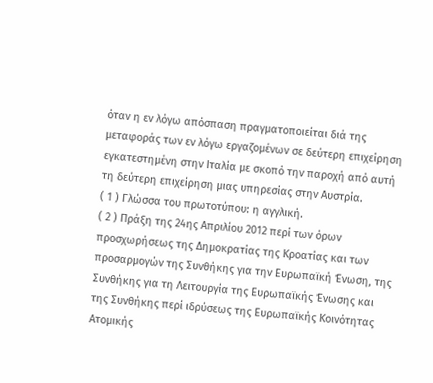όταν η εν λόγω απόσπαση πραγματοποιείται διά της μεταφοράς των εν λόγω εργαζομένων σε δεύτερη επιχείρηση εγκατεστημένη στην Ιταλία με σκοπό την παροχή από αυτή τη δεύτερη επιχείρηση μιας υπηρεσίας στην Αυστρία.
( 1 ) Γλώσσα του πρωτοτύπου: η αγγλική.
( 2 ) Πράξη της 24ης Απριλίου 2012 περί των όρων προσχωρήσεως της Δημοκρατίας της Κροατίας και των προσαρμογών της Συνθήκης για την Ευρωπαϊκή Ένωση, της Συνθήκης για τη Λειτουργία της Ευρωπαϊκής Ένωσης και της Συνθήκης περί ιδρύσεως της Ευρωπαϊκής Κοινότητας Ατομικής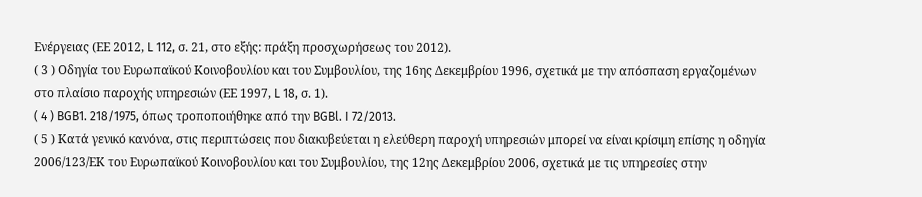Ενέργειας (ΕΕ 2012, L 112, σ. 21, στο εξής: πράξη προσχωρήσεως του 2012).
( 3 ) Οδηγία του Ευρωπαϊκού Κοινοβουλίου και του Συμβουλίου, της 16ης Δεκεμβρίου 1996, σχετικά με την απόσπαση εργαζομένων στο πλαίσιο παροχής υπηρεσιών (ΕΕ 1997, L 18, σ. 1).
( 4 ) BGB1. 218/1975, όπως τροποποιήθηκε από την BGBl. I 72/2013.
( 5 ) Κατά γενικό κανόνα, στις περιπτώσεις που διακυβεύεται η ελεύθερη παροχή υπηρεσιών μπορεί να είναι κρίσιμη επίσης η οδηγία 2006/123/ΕΚ του Ευρωπαϊκού Κοινοβουλίου και του Συμβουλίου, της 12ης Δεκεμβρίου 2006, σχετικά με τις υπηρεσίες στην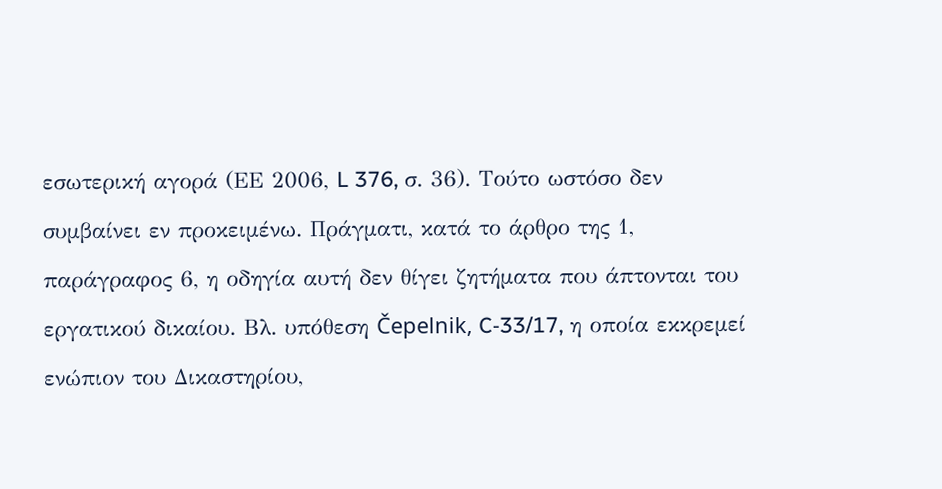εσωτερική αγορά (ΕΕ 2006, L 376, σ. 36). Τούτο ωστόσο δεν συμβαίνει εν προκειμένω. Πράγματι, κατά το άρθρο της 1, παράγραφος 6, η οδηγία αυτή δεν θίγει ζητήματα που άπτονται του εργατικού δικαίου. Βλ. υπόθεση Čepelnik, C‑33/17, η οποία εκκρεμεί ενώπιον του Δικαστηρίου,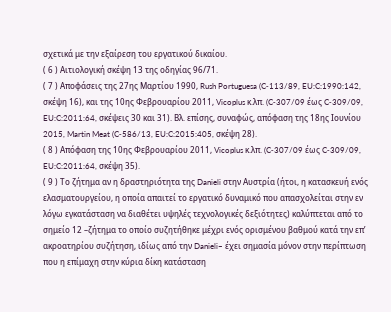σχετικά με την εξαίρεση του εργατικού δικαίου.
( 6 ) Αιτιολογική σκέψη 13 της οδηγίας 96/71.
( 7 ) Αποφάσεις της 27ης Μαρτίου 1990, Rush Portuguesa (C‑113/89, EU:C:1990:142, σκέψη 16), και της 10ης Φεβρουαρίου 2011, Vicoplus κ.λπ. (C‑307/09 έως C‑309/09, EU:C:2011:64, σκέψεις 30 και 31). Βλ. επίσης, συναφώς, απόφαση της 18ης Ιουνίου 2015, Martin Meat (C‑586/13, EU:C:2015:405, σκέψη 28).
( 8 ) Απόφαση της 10ης Φεβρουαρίου 2011, Vicoplus κ.λπ. (C‑307/09 έως C‑309/09, EU:C:2011:64, σκέψη 35).
( 9 ) Το ζήτημα αν η δραστηριότητα της Danieli στην Αυστρία (ήτοι, η κατασκευή ενός ελασματουργείου, η οποία απαιτεί το εργατικό δυναμικό που απασχολείται στην εν λόγω εγκατάσταση να διαθέτει υψηλές τεχνολογικές δεξιότητες) καλύπτεται από το σημείο 12 –ζήτημα το οποίο συζητήθηκε μέχρι ενός ορισμένου βαθμού κατά την επ’ ακροατηρίου συζήτηση, ιδίως από την Danieli– έχει σημασία μόνον στην περίπτωση που η επίμαχη στην κύρια δίκη κατάσταση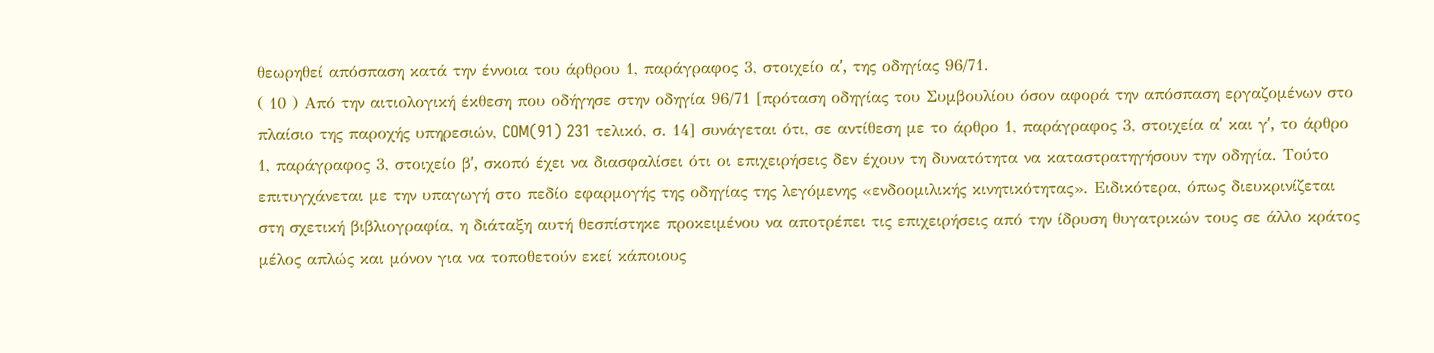θεωρηθεί απόσπαση κατά την έννοια του άρθρου 1, παράγραφος 3, στοιχείο αʹ, της οδηγίας 96/71.
( 10 ) Από την αιτιολογική έκθεση που οδήγησε στην οδηγία 96/71 [πρόταση οδηγίας του Συμβουλίου όσον αφορά την απόσπαση εργαζομένων στο πλαίσιο της παροχής υπηρεσιών, COM(91) 231 τελικό, σ. 14] συνάγεται ότι, σε αντίθεση με το άρθρο 1, παράγραφος 3, στοιχεία αʹ και γʹ, το άρθρο 1, παράγραφος 3, στοιχείο βʹ, σκοπό έχει να διασφαλίσει ότι οι επιχειρήσεις δεν έχουν τη δυνατότητα να καταστρατηγήσουν την οδηγία. Τούτο επιτυγχάνεται με την υπαγωγή στο πεδίο εφαρμογής της οδηγίας της λεγόμενης «ενδοομιλικής κινητικότητας». Ειδικότερα, όπως διευκρινίζεται στη σχετική βιβλιογραφία, η διάταξη αυτή θεσπίστηκε προκειμένου να αποτρέπει τις επιχειρήσεις από την ίδρυση θυγατρικών τους σε άλλο κράτος μέλος απλώς και μόνον για να τοποθετούν εκεί κάποιους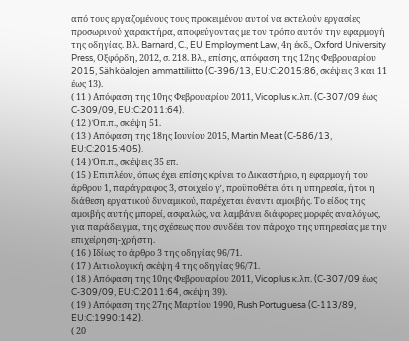από τους εργαζομένους τους προκειμένου αυτοί να εκτελούν εργασίες προσωρινού χαρακτήρα, αποφεύγοντας με τον τρόπο αυτόν την εφαρμογή της οδηγίας. Βλ. Barnard, C., EU Employment Law, 4η έκδ., Oxford University Press, Οξφόρδη, 2012, σ. 218. Βλ., επίσης, απόφαση της 12ης Φεβρουαρίου 2015, Sähköalojen ammattiliitto (C‑396/13, EU:C:2015:86, σκέψεις 3 και 11 έως 13).
( 11 ) Απόφαση της 10ης Φεβρουαρίου 2011, Vicoplus κ.λπ. (C‑307/09 έως C‑309/09, EU:C:2011:64).
( 12 ) Όπ.π., σκέψη 51.
( 13 ) Απόφαση της 18ης Ιουνίου 2015, Martin Meat (C‑586/13, EU:C:2015:405).
( 14 ) Όπ.π., σκέψεις 35 επ.
( 15 ) Επιπλέον, όπως έχει επίσης κρίνει το Δικαστήριο, η εφαρμογή του άρθρου 1, παράγραφος 3, στοιχείο γʹ, προϋποθέτει ότι η υπηρεσία, ήτοι η διάθεση εργατικού δυναμικού, παρέχεται έναντι αμοιβής. Το είδος της αμοιβής αυτής μπορεί, ασφαλώς, να λαμβάνει διάφορες μορφές αναλόγως, για παράδειγμα, της σχέσεως που συνδέει τον πάροχο της υπηρεσίας με την επιχείρηση-χρήστη.
( 16 ) Ιδίως το άρθρο 3 της οδηγίας 96/71.
( 17 ) Αιτιολογική σκέψη 4 της οδηγίας 96/71.
( 18 ) Απόφαση της 10ης Φεβρουαρίου 2011, Vicoplus κ.λπ. (C‑307/09 έως C‑309/09, EU:C:2011:64, σκέψη 39).
( 19 ) Απόφαση της 27ης Μαρτίου 1990, Rush Portuguesa (C‑113/89, EU:C:1990:142).
( 20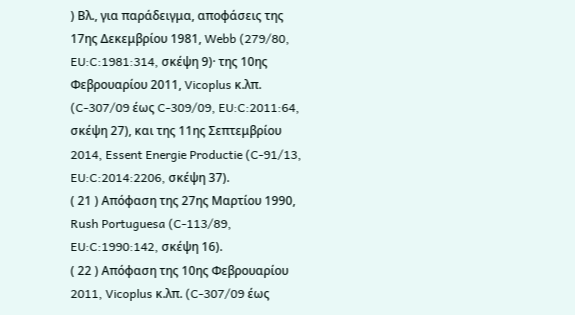) Βλ., για παράδειγμα, αποφάσεις της 17ης Δεκεμβρίου 1981, Webb (279/80, EU:C:1981:314, σκέψη 9)· της 10ης Φεβρουαρίου 2011, Vicoplus κ.λπ. (C‑307/09 έως C‑309/09, EU:C:2011:64, σκέψη 27), και της 11ης Σεπτεμβρίου 2014, Essent Energie Productie (C‑91/13, EU:C:2014:2206, σκέψη 37).
( 21 ) Απόφαση της 27ης Μαρτίου 1990, Rush Portuguesa (C‑113/89, EU:C:1990:142, σκέψη 16).
( 22 ) Απόφαση της 10ης Φεβρουαρίου 2011, Vicoplus κ.λπ. (C‑307/09 έως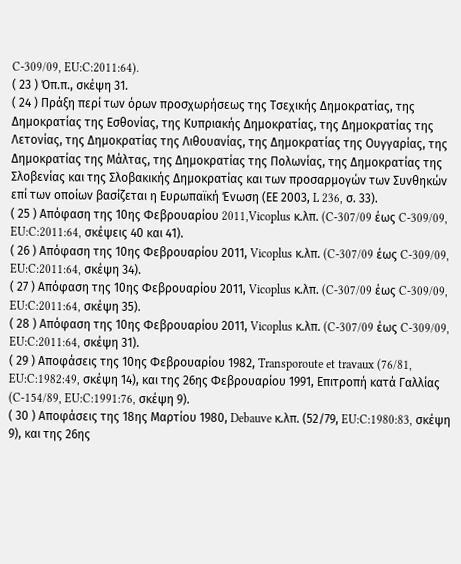C‑309/09, EU:C:2011:64).
( 23 ) Όπ.π., σκέψη 31.
( 24 ) Πράξη περί των όρων προσχωρήσεως της Τσεχικής Δημοκρατίας, της Δημοκρατίας της Εσθονίας, της Κυπριακής Δημοκρατίας, της Δημοκρατίας της Λετονίας, της Δημοκρατίας της Λιθουανίας, της Δημοκρατίας της Ουγγαρίας, της Δημοκρατίας της Μάλτας, της Δημοκρατίας της Πολωνίας, της Δημοκρατίας της Σλοβενίας και της Σλοβακικής Δημοκρατίας και των προσαρμογών των Συνθηκών επί των οποίων βασίζεται η Ευρωπαϊκή Ένωση (ΕΕ 2003, L 236, σ. 33).
( 25 ) Απόφαση της 10ης Φεβρουαρίου 2011,Vicoplus κ.λπ. (C‑307/09 έως C‑309/09, EU:C:2011:64, σκέψεις 40 και 41).
( 26 ) Απόφαση της 10ης Φεβρουαρίου 2011, Vicoplus κ.λπ. (C‑307/09 έως C‑309/09, EU:C:2011:64, σκέψη 34).
( 27 ) Απόφαση της 10ης Φεβρουαρίου 2011, Vicoplus κ.λπ. (C‑307/09 έως C‑309/09, EU:C:2011:64, σκέψη 35).
( 28 ) Απόφαση της 10ης Φεβρουαρίου 2011, Vicoplus κ.λπ. (C‑307/09 έως C‑309/09, EU:C:2011:64, σκέψη 31).
( 29 ) Αποφάσεις της 10ης Φεβρουαρίου 1982, Transporoute et travaux (76/81, EU:C:1982:49, σκέψη 14), και της 26ης Φεβρουαρίου 1991, Επιτροπή κατά Γαλλίας (C‑154/89, EU:C:1991:76, σκέψη 9).
( 30 ) Αποφάσεις της 18ης Μαρτίου 1980, Debauve κ.λπ. (52/79, EU:C:1980:83, σκέψη 9), και της 26ης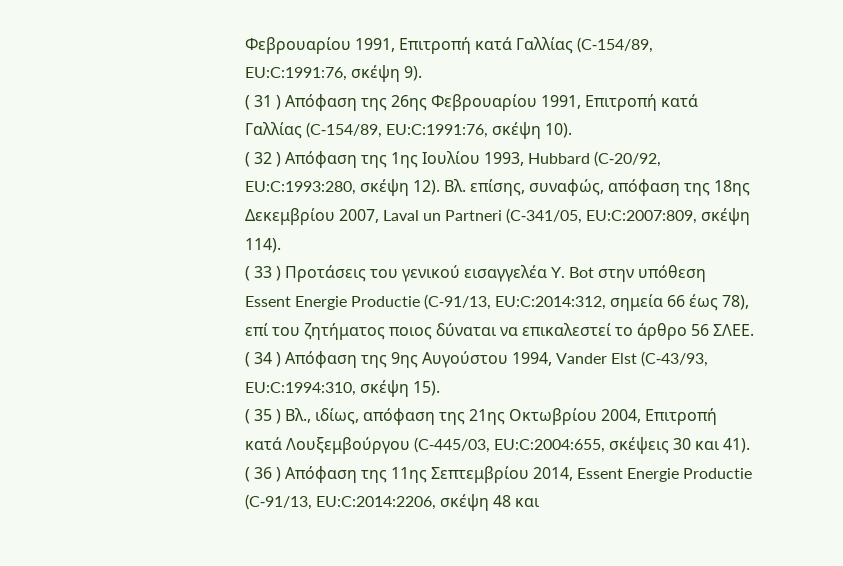Φεβρουαρίου 1991, Επιτροπή κατά Γαλλίας (C‑154/89, EU:C:1991:76, σκέψη 9).
( 31 ) Απόφαση της 26ης Φεβρουαρίου 1991, Επιτροπή κατά Γαλλίας (C‑154/89, EU:C:1991:76, σκέψη 10).
( 32 ) Απόφαση της 1ης Ιουλίου 1993, Hubbard (C‑20/92, EU:C:1993:280, σκέψη 12). Βλ. επίσης, συναφώς, απόφαση της 18ης Δεκεμβρίου 2007, Laval un Partneri (C‑341/05, EU:C:2007:809, σκέψη 114).
( 33 ) Προτάσεις του γενικού εισαγγελέα Y. Bot στην υπόθεση Essent Energie Productie (C‑91/13, EU:C:2014:312, σημεία 66 έως 78), επί του ζητήματος ποιος δύναται να επικαλεστεί το άρθρο 56 ΣΛΕΕ.
( 34 ) Απόφαση της 9ης Αυγούστου 1994, Vander Elst (C‑43/93, EU:C:1994:310, σκέψη 15).
( 35 ) Βλ., ιδίως, απόφαση της 21ης Οκτωβρίου 2004, Επιτροπή κατά Λουξεμβούργου (C‑445/03, EU:C:2004:655, σκέψεις 30 και 41).
( 36 ) Απόφαση της 11ης Σεπτεμβρίου 2014, Essent Energie Productie (C‑91/13, EU:C:2014:2206, σκέψη 48 και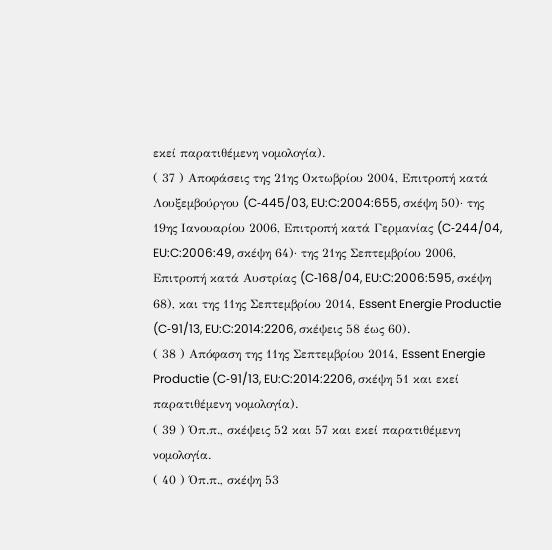εκεί παρατιθέμενη νομολογία).
( 37 ) Αποφάσεις της 21ης Οκτωβρίου 2004, Επιτροπή κατά Λουξεμβούργου (C‑445/03, EU:C:2004:655, σκέψη 50)· της 19ης Ιανουαρίου 2006, Επιτροπή κατά Γερμανίας (C‑244/04, EU:C:2006:49, σκέψη 64)· της 21ης Σεπτεμβρίου 2006, Επιτροπή κατά Αυστρίας (C‑168/04, EU:C:2006:595, σκέψη 68), και της 11ης Σεπτεμβρίου 2014, Essent Energie Productie (C‑91/13, EU:C:2014:2206, σκέψεις 58 έως 60).
( 38 ) Απόφαση της 11ης Σεπτεμβρίου 2014, Essent Energie Productie (C‑91/13, EU:C:2014:2206, σκέψη 51 και εκεί παρατιθέμενη νομολογία).
( 39 ) Όπ.π., σκέψεις 52 και 57 και εκεί παρατιθέμενη νομολογία.
( 40 ) Όπ.π., σκέψη 53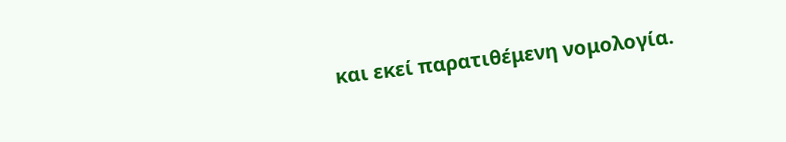και εκεί παρατιθέμενη νομολογία.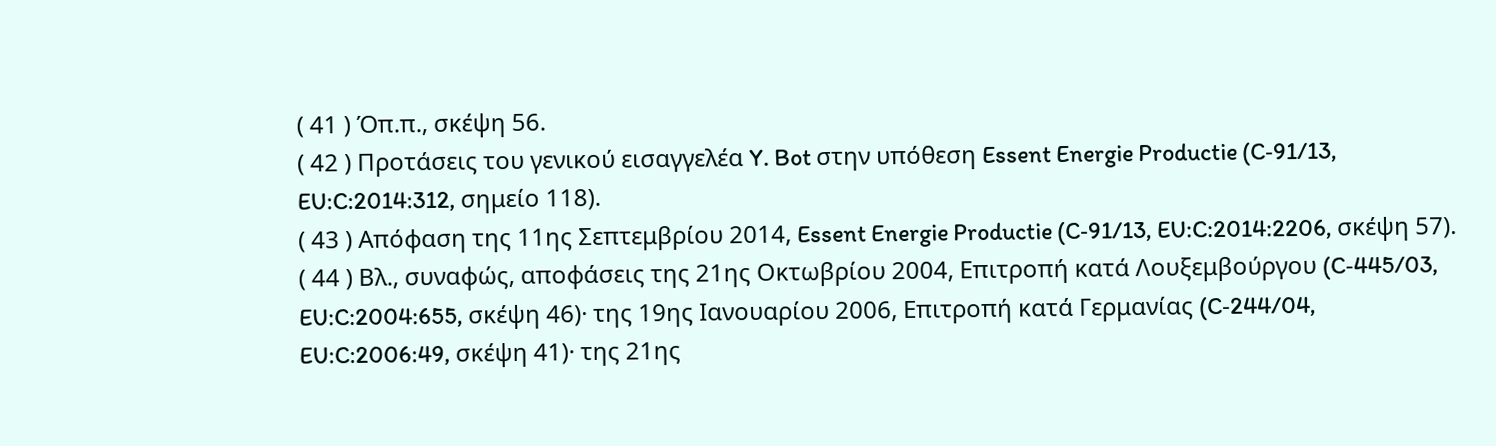( 41 ) Όπ.π., σκέψη 56.
( 42 ) Προτάσεις του γενικού εισαγγελέα Y. Bot στην υπόθεση Essent Energie Productie (C‑91/13, EU:C:2014:312, σημείο 118).
( 43 ) Απόφαση της 11ης Σεπτεμβρίου 2014, Essent Energie Productie (C‑91/13, EU:C:2014:2206, σκέψη 57).
( 44 ) Βλ., συναφώς, αποφάσεις της 21ης Οκτωβρίου 2004, Επιτροπή κατά Λουξεμβούργου (C‑445/03, EU:C:2004:655, σκέψη 46)· της 19ης Ιανουαρίου 2006, Επιτροπή κατά Γερμανίας (C‑244/04, EU:C:2006:49, σκέψη 41)· της 21ης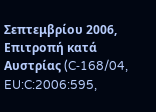Σεπτεμβρίου 2006, Επιτροπή κατά Αυστρίας (C‑168/04, EU:C:2006:595,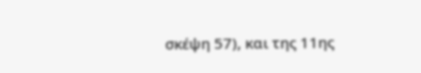σκέψη 57), και της 11ης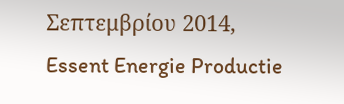Σεπτεμβρίου 2014, Essent Energie Productie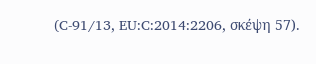(C‑91/13, EU:C:2014:2206, σκέψη 57).